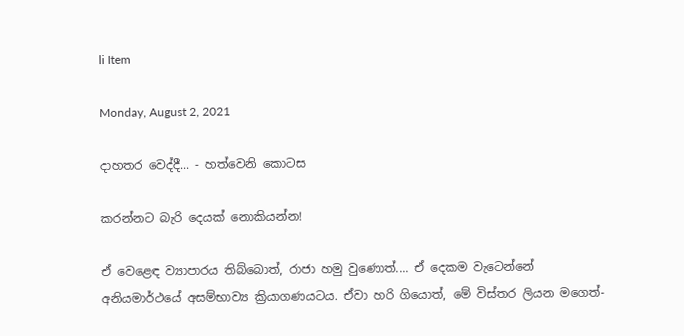li Item

Monday, August 2, 2021

දාහතර වෙද්දී... - හත්වෙනි කොටස

කරන්නට බැරි දෙයක් නොකියන්න!

ඒ වෙළෙඳ ව්‍යාපාරය තිබ්බොත්, රාජා හමු වුණොත්.... ඒ දෙකම වැටෙන්නේ අනියමාර්ථයේ අසම්භාව්‍ය ක්‍රියාගණයටය. ඒවා හරි ගියොත්, මේ විස්තර ලියන මගෙත්-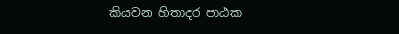කියවන හිතාදර පාඨක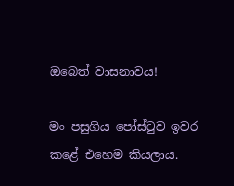ඔබෙත් වාසනාවය!

මං පසුගිය පෝස්ටුව ඉවර කළේ එහෙම කියලාය.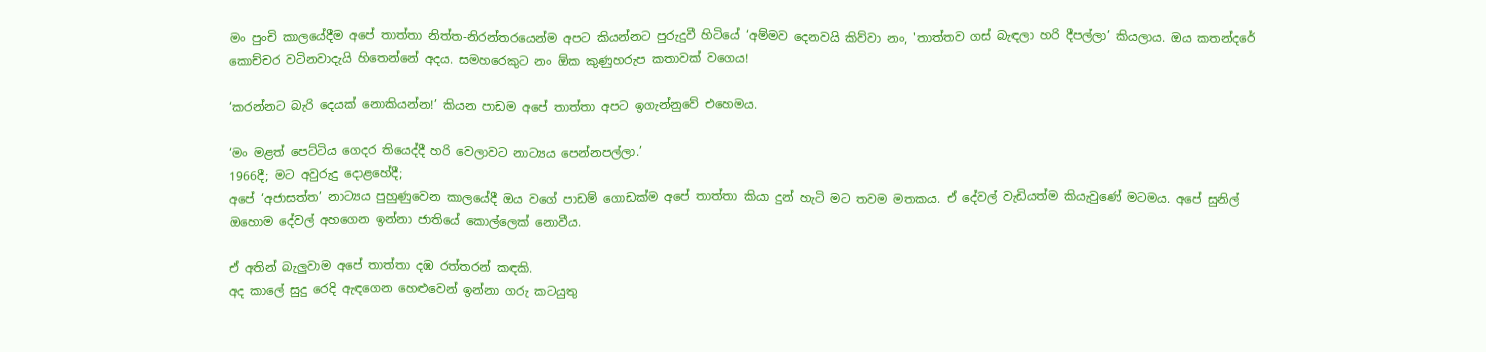මං පුංචි කාලයේදීම අපේ තාත්තා නිත්ත-නිරන්තරයෙන්ම අපට කියන්නට පුරුදුවී හිටියේ ‘අම්මව දෙනවයි කිව්වා නං, 'තාත්තව ගස් බැඳලා හරි දීපල්ලා’ කියලාය. ඔය කතන්දරේ කොච්චර වටිනවාදැයි හිතෙන්නේ අදය. සමහරෙකුට නං ඕක කුණුහරුප කතාවක් වගෙය!

‘කරන්නට බැරි දෙයක් නොකියන්න!’ කියන පාඩම අපේ තාත්තා අපට ඉගැන්නුවේ එහෙමය.

‘මං මළත් පෙට්ටිය ගෙදර තියෙද්දී හරි වෙලාවට නාට්‍යය පෙන්නපල්ලා.’
1966දී; මට අවුරුදු දොළහේදී;
අපේ ‘අජාසත්ත’ නාට්‍යය පුහුණුවෙන කාලයේදී ඔය වගේ පාඩම් ගොඩක්ම අපේ තාත්තා කියා දුන් හැටි මට තවම මතකය. ඒ දේවල් වැඩියත්ම කියැවුණේ මටමය. අපේ සුනිල් ඔහොම දේවල් අහගෙන ඉන්නා ජාතියේ කොල්ලෙක් නොවීය.

ඒ අතින් බැලුවාම අපේ තාත්තා දඹ රත්තරන් කඳකි.
අද කාලේ සුදු රෙදි ඇඳගෙන හෙළුවෙන් ඉන්නා ගරු කටයුතු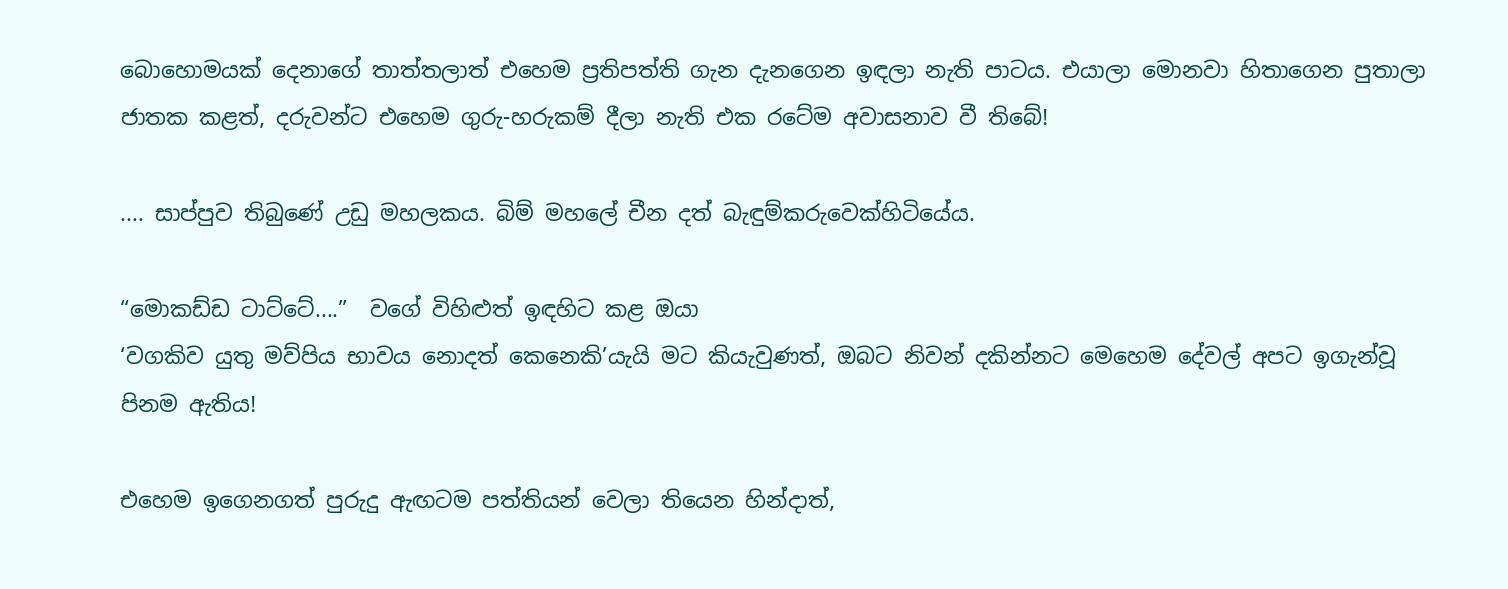බොහොමයක් දෙනාගේ තාත්තලාත් එහෙම ප්‍රතිපත්ති ගැන දැනගෙන ඉඳලා නැති පාටය. එයාලා මොනවා හිතාගෙන පුතාලා ජාතක කළත්, දරුවන්ට එහෙම ගුරු-හරුකම් දීලා නැති එක රටේම අවාසනාව වී තිබේ!

.... සාප්පුව තිබුණේ උඩු මහලකය. බිම් මහලේ චීන දත් බැඳුම්කරුවෙක්හිටියේය.

“මොකඩ්ඩ ටාට්ටේ....”  වගේ විහිළුත් ඉඳහිට කළ ඔයා
‘වගකිව යුතු මව්පිය භාවය නොදත් කෙනෙකි’යැයි මට කියැවුණත්, ඔබට නිවන් දකින්නට මෙහෙම දේවල් අපට ඉගැන්වූ පිනම ඇතිය!

එහෙම ඉගෙනගත් පුරුදු ඇඟටම පත්තියන් වෙලා තියෙන හින්දාත්,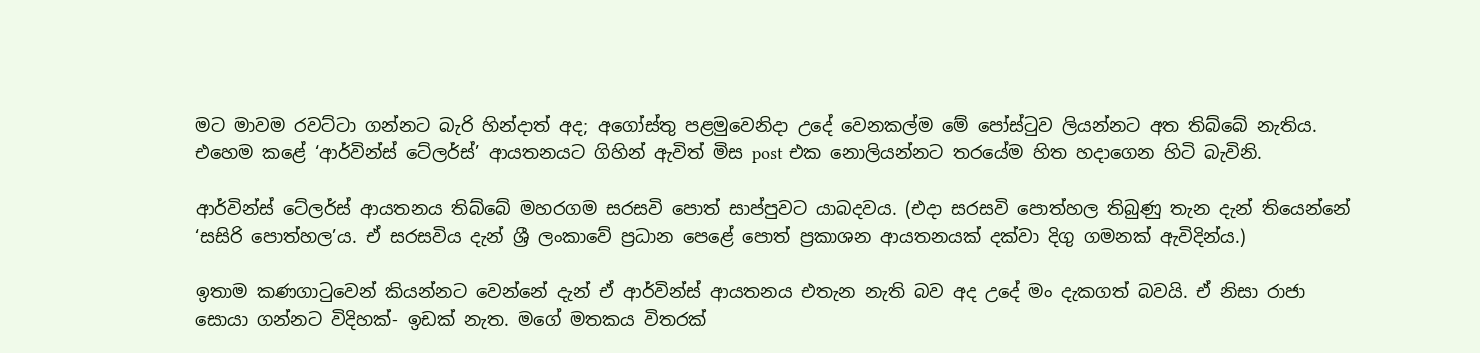මට මාවම රවට්ටා ගන්නට බැරි හින්දාත් අද; අගෝස්තු පළමුවෙනිදා උදේ වෙනකල්ම මේ පෝස්ටුව ලියන්නට අත තිබ්බේ නැතිය.
එහෙම කළේ ‘ආර්වින්ස් ටේලර්ස්’ ආයතනයට ගිහින් ඇවිත් මිස post එක නොලියන්නට තරයේම හිත හදාගෙන හිටි බැවිනි.

ආර්වින්ස් ටේලර්ස් ආයතනය තිබ්බේ මහරගම සරසවි පොත් සාප්පුවට යාබදවය. (එදා සරසවි පොත්හල තිබුණු තැන දැන් තියෙන්නේ ‘සසිරි පොත්හල’ය. ඒ සරසවිය දැන් ශ්‍රී ලංකාවේ ප්‍රධාන පෙළේ පොත් ප්‍රකාශන ආයතනයක් දක්වා දිගු ගමනක් ඇවිදින්ය.)

ඉතාම කණගාටුවෙන් කියන්නට වෙන්නේ දැන් ඒ ආර්වින්ස් ආයතනය එතැන නැති බව අද උදේ මං දැකගත් බවයි. ඒ නිසා රාජා සොයා ගන්නට විදිහක්- ඉඩක් නැත. මගේ මතකය විතරක්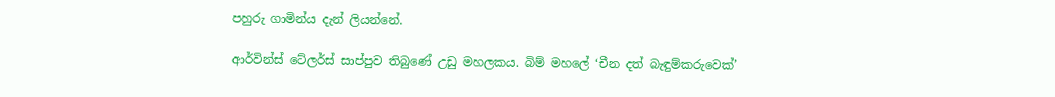පහුරු ගාමින්ය දැන් ලියන්නේ.

ආර්වින්ස් ටේලර්ස් සාප්පුව තිබුණේ උඩු මහලකය. බිම් මහලේ ‘චීන දත් බැඳුම්කරුවෙක්’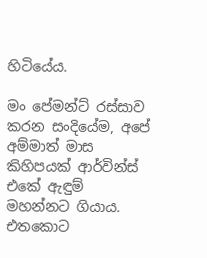හිටියේය.

මං පේමන්ට් රස්සාව කරන සංදියේම, අපේ අම්මාත් මාස කිහිපයක් ආර්වින්ස් එකේ ඇඳුම් මහන්නට ගියාය. එතකොට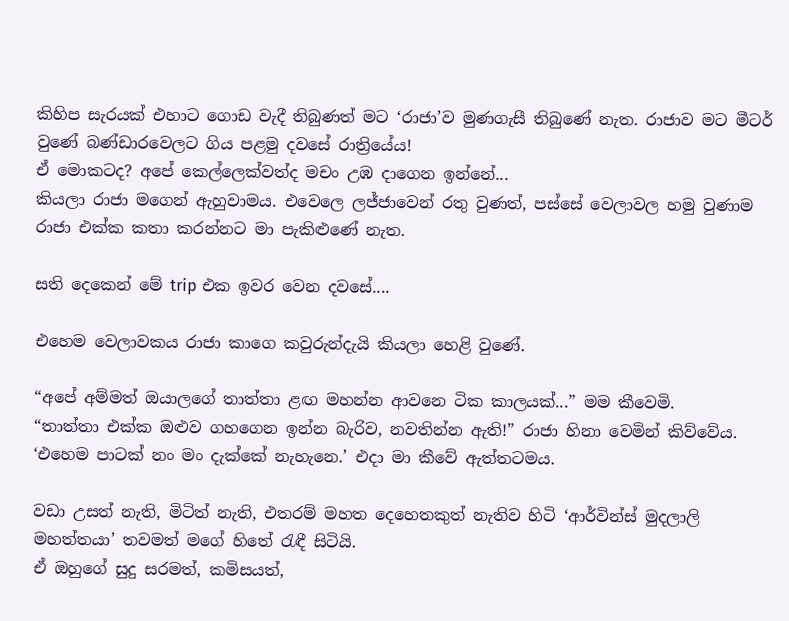කිහිප සැරයක් එහාට ගොඩ වැදී තිබුණත් මට ‘රාජා’ව මුණගැසී තිබුණේ නැත. රාජාව මට මීටර් වුණේ බණ්ඩාරවෙලට ගිය පළමු දවසේ රාත්‍රියේය!
ඒ මොකටද? අපේ කෙල්ලෙක්වත්ද මචං උඹ දාගෙන ඉන්නේ...
කියලා රාජා මගෙන් ඇහුවාමය. එවෙලෙ ලජ්ජාවෙන් රතු වුණත්, පස්සේ වෙලාවල හමු වුණාම රාජා එක්ක කතා කරන්නට මා පැකිළුණේ නැත.

සති දෙකෙන් මේ trip එක ඉවර වෙන දවසේ....

එහෙම වෙලාවකය රාජා කාගෙ කවුරුන්දැයි කියලා හෙළි වුණේ.

“අපේ අම්මත් ඔයාලගේ තාත්තා ළඟ මහන්න ආවනෙ ටික කාලයක්...” මම කීවෙමි.
“තාත්තා එක්ක ඔළුව ගහගෙන ඉන්න බැරිව, නවතින්න ඇති!” රාජා හිනා වෙමින් කිව්වේය. ‘එහෙම පාටක් නං මං දැක්කේ නැහැනෙ.’ එදා මා කීවේ ඇත්තටමය.

වඩා උසත් නැති, මිටිත් නැති, එතරම් මහත දෙහෙතකුත් නැතිව හිටි ‘ආර්වින්ස් මුදලාලි මහත්තයා’ තවමත් මගේ හිතේ රැඳී සිටියි.
ඒ ඔහුගේ සුදු සරමත්, කමිසයත්,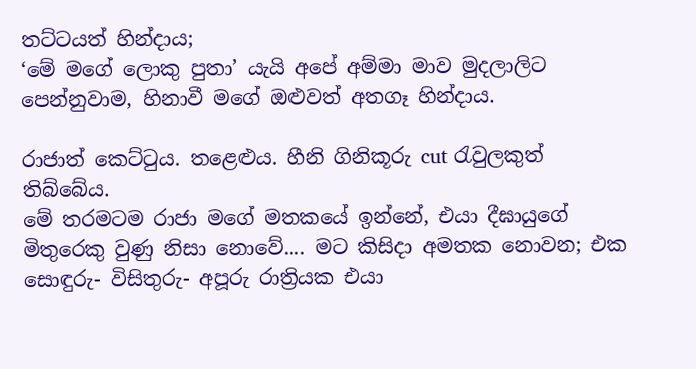තට්ටයත් හින්දාය;
‘මේ මගේ ලොකු පුතා’ යැයි අපේ අම්මා මාව මුදලාලිට පෙන්නුවාම, හිනාවී මගේ ඔළුවත් අතගෑ හින්දාය.

රාජාත් කෙට්ටුය. තළෙළුය. හීනි ගිනිකූරු cut රැවුලකුත් තිබ්බේය.
මේ තරමටම රාජා මගේ මතකයේ ඉන්නේ, එයා දීඝායුගේ මිතුරෙකු වුණු නිසා නොවේ.... මට කිසිදා අමතක නොවන; එක සොඳුරු- විසිතුරු- අපූරු රාත්‍රියක එයා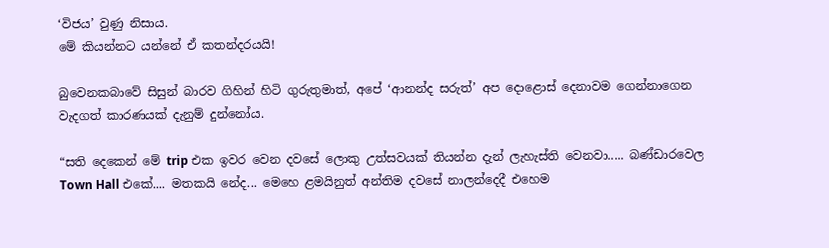‘විජය’ වුණු නිසාය.
මේ කියන්නට යන්නේ ඒ කතන්දරයයි!

බුවෙනකබාවේ සිසුන් බාරව ගිහින් හිටි ගුරුතුමාත්, අපේ ‘ආනන්ද සරුත්’ අප දොළොස් දෙනාවම ගෙන්නාගෙන වැදගත් කාරණයක් දැනුම් දුන්නෝය.

“සති දෙකෙන් මේ trip එක ඉවර වෙන දවසේ ලොකු උත්සවයක් තියන්න දැන් ලැහැස්ති වෙනවා..... බණ්ඩාරවෙල Town Hall එකේ.... මතකයි නේද... මෙහෙ ළමයිනුත් අන්තිම දවසේ නාලන්දෙදී එහෙම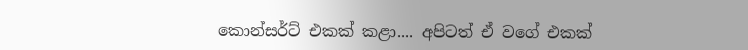කොන්සර්ට් එකක් කළා.... අපිටත් ඒ වගේ එකක්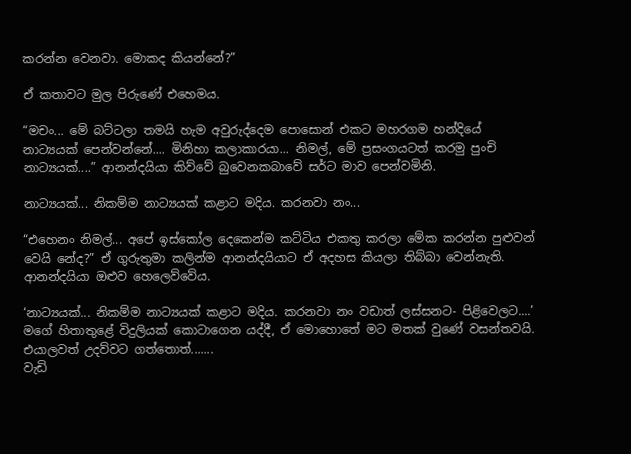කරන්න වෙනවා. මොකද කියන්නේ?”

ඒ කතාවට මුල පිරුණේ එහෙමය.

“මචං... මේ බට්ටලා තමයි හැම අවුරුද්දෙම පොසොන් එකට මහරගම හන්දියේ නාට්‍යයක් පෙන්වන්නේ.... මිනිහා කලාකාරයා... නිමල්, මේ ප්‍රසංගයටත් කරමු පුංචි නාට්‍යයක්....” ආනන්දයියා කිව්වේ බුවෙනකබාවේ සර්ට මාව පෙන්වමිනි.

නාට්‍යයක්... නිකම්ම නාට්‍යයක් කළාට මදිය. කරනවා නං...

“එහෙනං නිමල්... අපේ ඉස්කෝල දෙකෙන්ම කට්ටිය එකතු කරලා මේක කරන්න පුළුවන් වෙයි නේද?” ඒ ගුරුතුමා කලින්ම ආනන්දයියාට ඒ අදහස කියලා තිබ්බා වෙන්නැති. ආනන්දයියා ඔළුව හෙලෙව්වේය.

‘නාට්‍යයක්... නිකම්ම නාට්‍යයක් කළාට මදිය. කරනවා නං වඩාත් ලස්සනට- පිළිවෙලට....’ මගේ හිතාතුළේ විදුලියක් කොටාගෙන යද්දී, ඒ මොහොතේ මට මතක් වුණේ වසන්තවයි. එයාලවත් උදව්වට ගත්තොත්.......
වැඩි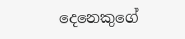දෙනෙකුගේ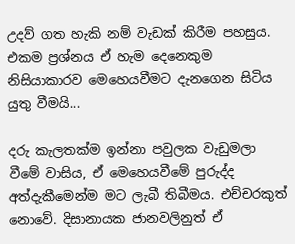උදව් ගත හැකි නම් වැඩක් කිරීම පහසුය. එකම ප්‍රශ්නය ඒ හැම දෙනෙකුම නිසියාකාරව මෙහෙයවීමට දැනගෙන සිටිය යුතු වීමයි...

දරු කැලතක්ම ඉන්නා පවුලක වැඩුමලා වීමේ වාසිය, ඒ මෙහෙයවීමේ පුරුද්ද අත්දැකීමෙන්ම මට ලැබී තිබීමය. එච්චරකුත් නොවේ. දිසානායක ජානවලිනුත් ඒ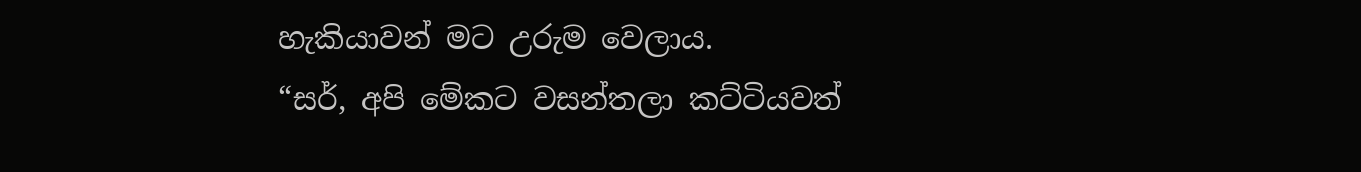හැකියාවන් මට උරුම වෙලාය.
“සර්, අපි මේකට වසන්තලා කට්ටියවත්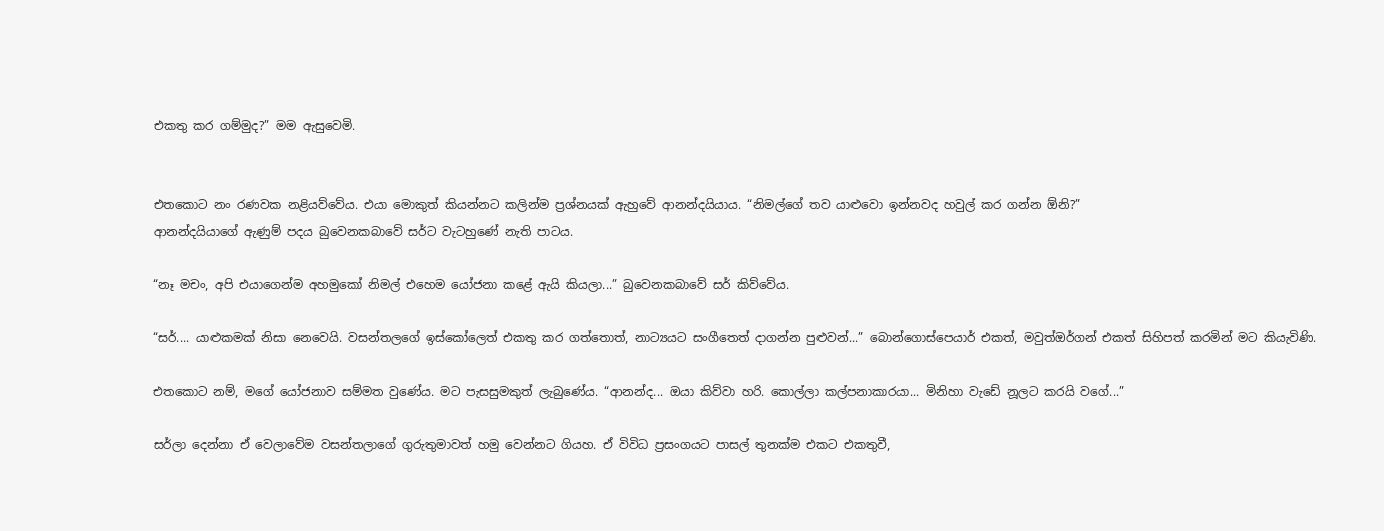එකතු කර ගම්මුද?” මම ඇසුවෙමි.


එතකොට නං රණවක නළියව්වේය. එයා මොකුත් කියන්නට කලින්ම ප්‍රශ්නයක් ඇහුවේ ආනන්දයියාය. “නිමල්ගේ තව යාළුවො ඉන්නවද හවුල් කර ගන්න ඕනි?”
ආනන්දයියාගේ ඇණුම් පදය බුවෙනකබාවේ සර්ට වැටහුණේ නැති පාටය.

“නෑ මචං, අපි එයාගෙන්ම අහමුකෝ නිමල් එහෙම යෝජනා කළේ ඇයි කියලා...” බුවෙනකබාවේ සර් කිව්වේය.

“සර්.... යාළුකමක් නිසා නෙවෙයි. වසන්තලගේ ඉස්කෝලෙත් එකතු කර ගත්තොත්, නාට්‍යයට සංගීතෙත් දාගන්න පුළුවන්...” බොන්ගොස්පෙයාර් එකත්, මවුත්ඔර්ගන් එකත් සිහිපත් කරමින් මට කියැවිණි.

එතකොට නම්, මගේ යෝජනාව සම්මත වුණේය. මට පැසසුමකුත් ලැබුණේය. “ආනන්ද... ඔයා කිව්වා හරි. කොල්ලා කල්පනාකාරයා... මිනිහා වැඩේ නූලට කරයි වගේ...”

සර්ලා දෙන්නා ඒ වෙලාවේම වසන්තලාගේ ගුරුතුමාවත් හමු වෙන්නට ගියහ. ඒ විවිධ ප්‍රසංගයට පාසල් තුනක්ම එකට එකතුවී,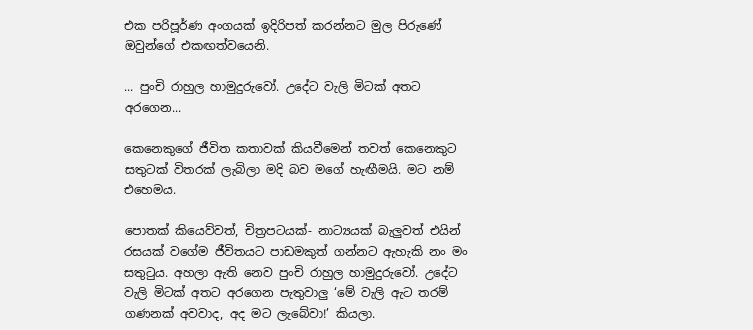එක පරිපූර්ණ අංගයක් ඉදිරිපත් කරන්නට මුල පිරුණේ ඔවුන්ගේ එකඟත්වයෙනි.

... පුංචි රාහුල හාමුදුරුවෝ. උදේට වැලි මිටක් අතට අරගෙන...

කෙනෙකුගේ ජීවිත කතාවක් කියවීමෙන් තවත් කෙනෙකුට සතුටක් විතරක් ලැබිලා මදි බව මගේ හැඟීමයි. මට නම් එහෙමය.

පොතක් කියෙව්වත්, චිත්‍රපටයක්- නාට්‍යයක් බැලුවත් එයින් රසයක් වගේම ජීවිතයට පාඩමකුත් ගන්නට ඇහැකි නං මං සතුටුය. අහලා ඇති නෙව පුංචි රාහුල හාමුදුරුවෝ. උදේට වැලි මිටක් අතට අරගෙන පැතුවාලු ‘මේ වැලි ඇට තරම් ගණනක් අවවාද, අද මට ලැබේවා!’ කියලා.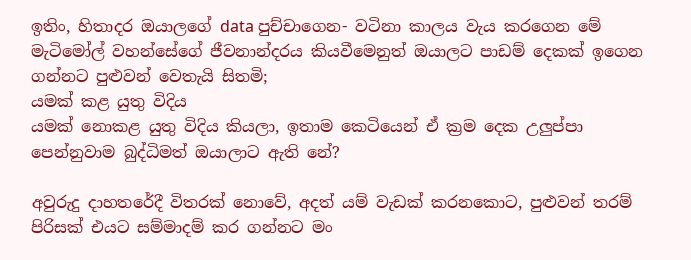ඉතිං, හිතාදර ඔයාලගේ data පුච්චාගෙන- වටිනා කාලය වැය කරගෙන මේ මැටිමෝල් වහන්සේගේ ජීවනාන්දරය කියවීමෙනුත් ඔයාලට පාඩම් දෙකක් ඉගෙන ගන්නට පුළුවන් වෙතැයි සිතමි;
යමක් කළ යුතු විදිය
යමක් නොකළ යුතු විදිය කියලා, ඉතාම කෙටියෙන් ඒ ක්‍රම දෙක උලුප්පා පෙන්නුවාම බුද්ධිමත් ඔයාලාට ඇති නේ?

අවුරුදු දාහතරේදී විතරක් නොවේ, අදත් යම් වැඩක් කරනකොට, පුළුවන් තරම් පිරිසක් එයට සම්මාදම් කර ගන්නට මං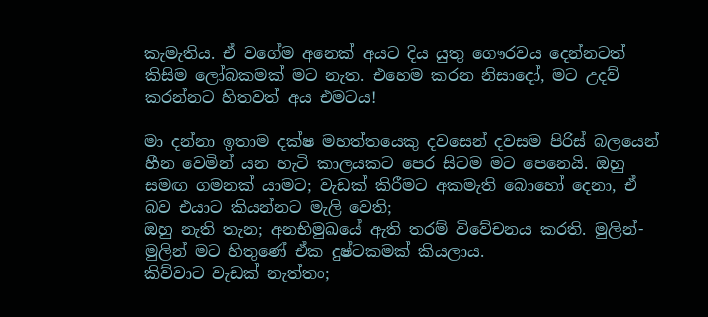කැමැතිය. ඒ වගේම අනෙක් අයට දිය යුතු ගෞරවය දෙන්නටත් කිසිම ලෝබකමක් මට නැත. එහෙම කරන නිසාදෝ, මට උදව් කරන්නට හිතවත් අය එමටය!

මා දන්නා ඉතාම දක්ෂ මහත්තයෙකු දවසෙන් දවසම පිරිස් බලයෙන් හීන වෙමින් යන හැටි කාලයකට පෙර සිටම මට පෙනෙයි. ඔහු සමඟ ගමනක් යාමට; වැඩක් කිරීමට අකමැති බොහෝ දෙනා, ඒ බව එයාට කියන්නට මැලි වෙති;
ඔහු නැති තැන; අනභිමුඛයේ ඇති තරම් විවේචනය කරති. මුලින්-මුලින් මට හිතුණේ ඒක දුෂ්ටකමක් කියලාය.
කිව්වාට වැඩක් නැත්තං;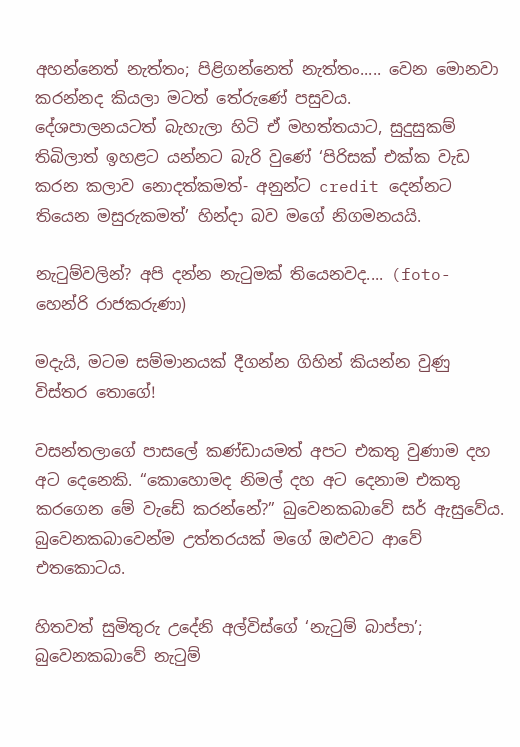අහන්නෙත් නැත්තං; පිළිගන්නෙත් නැත්තං..... වෙන මොනවා කරන්නද කියලා මටත් තේරුණේ පසුවය.
දේශපාලනයටත් බැහැලා හිටි ඒ මහත්තයාට, සුදුසුකම් තිබිලාත් ඉහළට යන්නට බැරි වුණේ ‘පිරිසක් එක්ක වැඩ කරන කලාව නොදත්කමත්- අනුන්ට credit දෙන්නට තියෙන මසුරුකමත්’ හින්දා බව මගේ නිගමනයයි.

නැටුම්වලින්? අපි දන්න නැටුමක් තියෙනවද.... (foto- හෙන්රි රාජකරුණා)

මදැයි, මටම සම්මානයක් දීගන්න ගිහින් කියන්න වුණු විස්තර තොගේ!

වසන්තලාගේ පාසලේ කණ්ඩායමත් අපට එකතු වුණාම දහ අට දෙනෙකි. “කොහොමද නිමල් දහ අට දෙනාම එකතු කරගෙන මේ වැඩේ කරන්නේ?” බුවෙනකබාවේ සර් ඇසුවේය. බුවෙනකබාවෙන්ම උත්තරයක් මගේ ඔළුවට ආවේ එතකොටය.

හිතවත් සුමිතුරු උදේනි අල්විස්ගේ ‘නැටුම් බාප්පා’; බුවෙනකබාවේ නැටුම්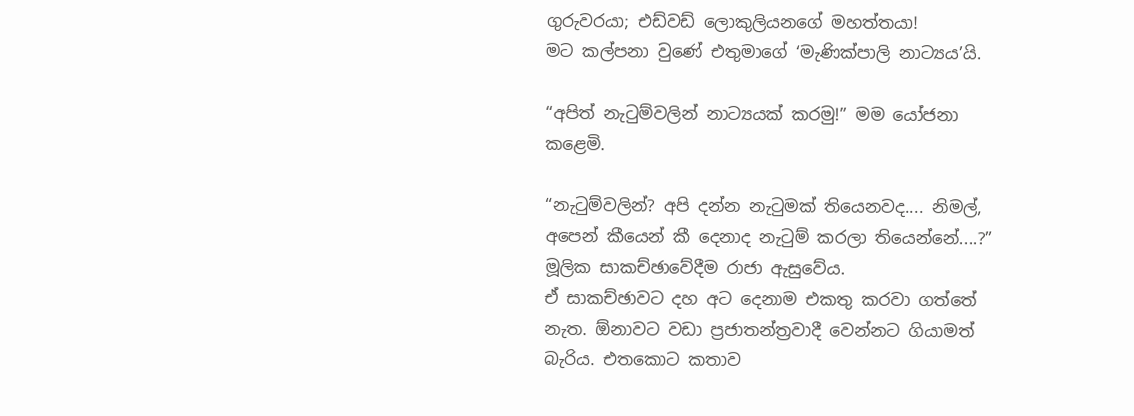ගුරුවරයා; එඩ්වඩ් ලොකුලියනගේ මහත්තයා!
මට කල්පනා වුණේ එතුමාගේ ‘මැණික්පාලි නාට්‍යය’යි.

“අපිත් නැටුම්වලින් නාට්‍යයක් කරමු!” මම යෝජනා කළෙමි.

“නැටුම්වලින්? අපි දන්න නැටුමක් තියෙනවද.... නිමල්, අපෙන් කීයෙන් කී දෙනාද නැටුම් කරලා තියෙන්නේ....?” මූලික සාකච්ඡාවේදීම රාජා ඇසුවේය.
ඒ සාකච්ඡාවට දහ අට දෙනාම එකතු කරවා ගත්තේ නැත. ඕනාවට වඩා ප්‍රජාතන්ත්‍රවාදී වෙන්නට ගියාමත් බැරිය. එතකොට කතාව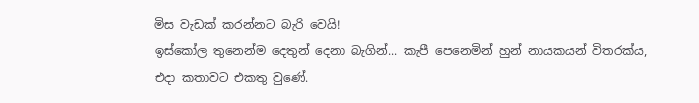මිස වැඩක් කරන්නට බැරි වෙයි!
ඉස්කෝල තුනෙන්ම දෙතුන් දෙනා බැගින්... කැපී පෙනෙමින් හුන් නායකයන් විතරක්ය, එදා කතාවට එකතු වුණේ.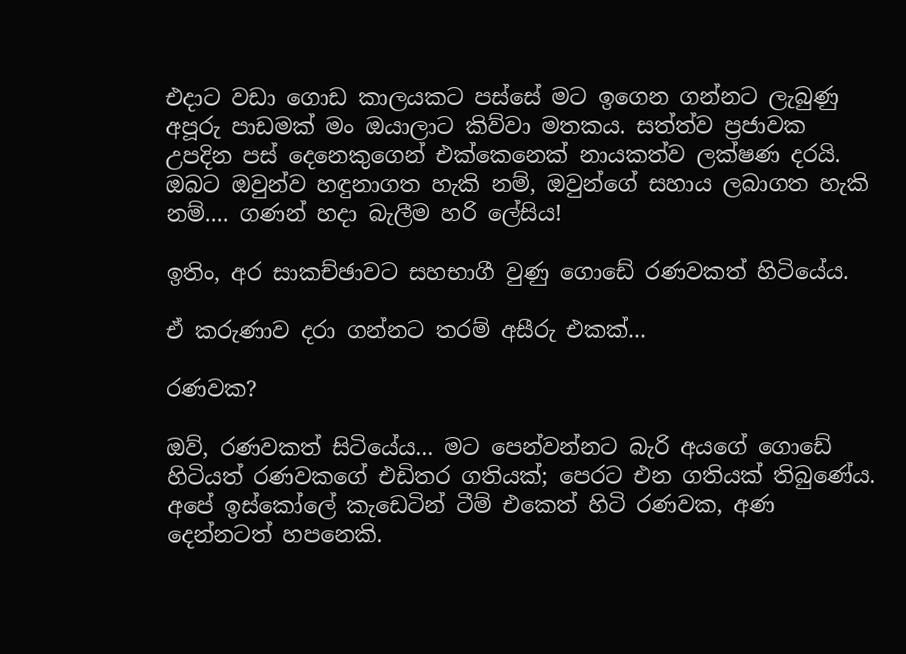එදාට වඩා ගොඩ කාලයකට පස්සේ මට ඉගෙන ගන්නට ලැබුණු අපූරු පාඩමක් මං ඔයාලාට කිව්වා මතකය. සත්ත්ව ප්‍රජාවක උපදින පස් දෙනෙකුගෙන් එක්කෙනෙක් නායකත්ව ලක්ෂණ දරයි. ඔබට ඔවුන්ව හඳුනාගත හැකි නම්, ඔවුන්ගේ සහාය ලබාගත හැකි නම්.... ගණන් හදා බැලීම හරි ලේසිය!

ඉතිං, අර සාකච්ඡාවට සහභාගී වුණු ගොඩේ රණවකත් හිටියේය.

ඒ කරුණාව දරා ගන්නට තරම් අසීරු එකක්...

රණවක?

ඔව්, රණවකත් සිටියේය... මට පෙන්වන්නට බැරි අයගේ ගොඩේ හිටියත් රණවකගේ එඩිතර ගතියක්; පෙරට එන ගතියක් තිබුණේය. අපේ ඉස්කෝලේ කැඩෙටින් ටීම් එකෙත් හිටි රණවක, අණ දෙන්නටත් හපනෙකි.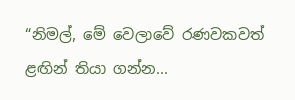“නිමල්, මේ වෙලාවේ රණවකවත් ළඟින් තියා ගන්න...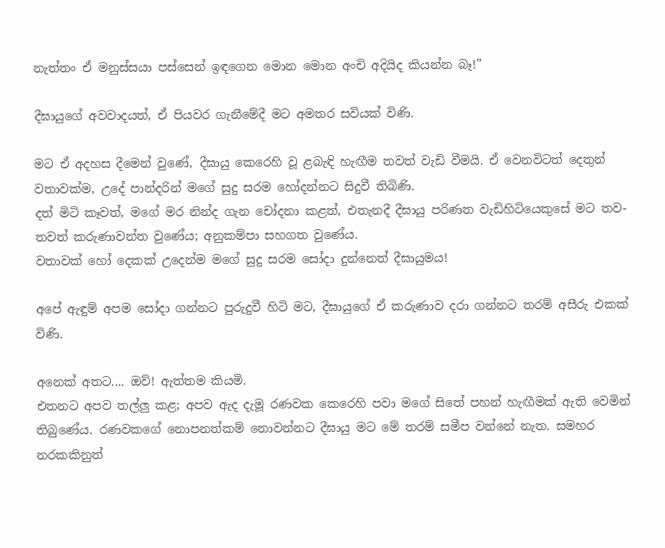නැත්තං ඒ මනුස්සයා පස්සෙන් ඉඳගෙන මොන මොන අංචි අදියිද කියන්න බෑ!”

දීඝායුගේ අවවාදයත්, ඒ පියවර ගැනීමේදී මට අමතර සවියක් විණි.

මට ඒ අදහස දීමෙන් වුණේ, දීඝායු කෙරෙහි වූ ළබැඳි හැඟීම තවත් වැඩි වීමයි. ඒ වෙනවිටත් දෙතුන් වතාවක්ම, උදේ පාන්දරින් මගේ සුදු සරම හෝදන්නට සිදුවී තිබිණි.
දත් මිටි කෑවත්, මගේ මර නින්ද ගැන චෝදනා කළත්, එතැනදී දීඝායු පරිණත වැඩිහිටියෙකුසේ මට තව-තවත් කරුණාවන්ත වුණේය; අනුකම්පා සහගත වුණේය.
වතාවක් හෝ දෙකක් උදෙන්ම මගේ සුදු සරම සෝදා දුන්නෙත් දීඝායුමය!

අපේ ඇඳුම් අපම සෝදා ගන්නට පුරුදුවී හිටි මට, දීඝායුගේ ඒ කරුණාව දරා ගන්නට තරම් අසීරු එකක් විණි.

අනෙක් අතට.... ඔව්! ඇත්තම කියමි.
එතනට අපව තල්ලු කළ; අපව ඇද දැමූ රණවක කෙරෙහි පවා මගේ සිතේ පහන් හැඟීමක් ඇති වෙමින් තිබුණේය. රණවකගේ නොපනත්කම් නොවන්නට දීඝායු මට මේ තරම් සමීප වන්නේ නැත. සමහර නරකකිනුත්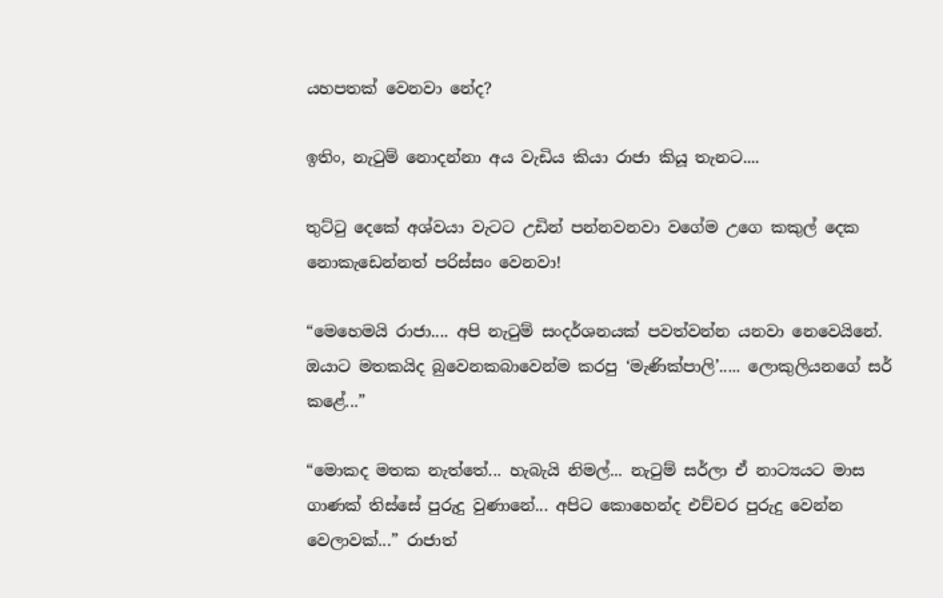යහපතක් වෙනවා නේද?

ඉතිං, නැටුම් නොදන්නා අය වැඩිය කියා රාජා කියූ තැනට....

තුට්ටු දෙකේ අශ්වයා වැටට උඩින් පන්නවනවා වගේම උගෙ කකුල් දෙක නොකැඩෙන්නත් පරිස්සං වෙනවා!

“මෙහෙමයි රාජා.... අපි නැටුම් සංදර්ශනයක් පවත්වන්න යනවා නෙවෙයිනේ. ඔයාට මතකයිද බුවෙනකබාවෙන්ම කරපු ‘මැණික්පාලි’..... ලොකුලියනගේ සර් කළේ...”

“මොකද මතක නැත්තේ... හැබැයි නිමල්... නැටුම් සර්ලා ඒ නාට්‍යයට මාස ගාණක් තිස්සේ පුරුදු වුණානේ... අපිට කොහෙන්ද එච්චර පුරුදු වෙන්න වෙලාවක්...” රාජාත්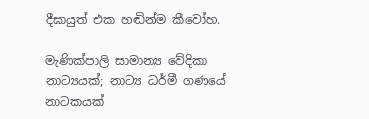දීඝායුත් එක හඬින්ම කීවෝහ.

මැණික්පාලි සාමාන්‍ය වේදිකා නාට්‍යයක්; නාට්‍ය ධර්මී ගණයේ නාටකයක්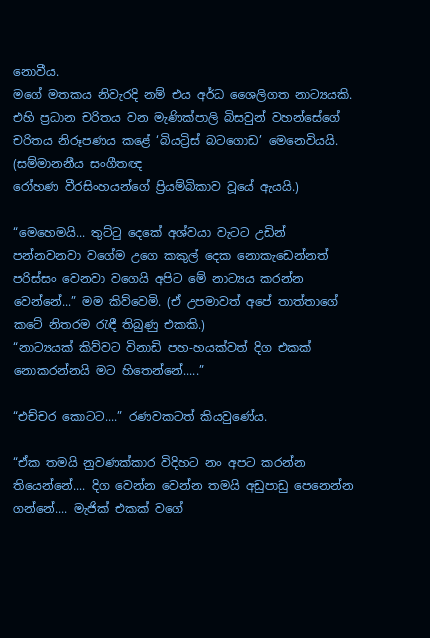නොවීය.
මගේ මතකය නිවැරදි නම් එය අර්ධ ශෛලිගත නාට්‍යයකි.
එහි ප්‍රධාන චරිතය වන මැණික්පාලි බිසවුන් වහන්සේගේ චරිතය නිරූපණය කළේ ‘බියට්‍රිස් බටගොඩ’ මෙනෙවියයි. (සම්මානනීය සංගීතඥ
රෝහණ වීරසිංහයන්ගේ ප්‍රියම්බිකාව වූයේ ඇයයි.)

“මෙහෙමයි... තුට්ටු දෙකේ අශ්වයා වැටට උඩින් පන්නවනවා වගේම උගෙ කකුල් දෙක නොකැඩෙන්නත් පරිස්සං වෙනවා වගෙයි අපිට මේ නාට්‍යය කරන්න වෙන්නේ...” මම කිව්වෙමි. (ඒ උපමාවත් අපේ තාත්තාගේ කටේ නිතරම රැඳී තිබුණු එකකි.)
“නාට්‍යයක් කිව්වට විනාඩි පහ-හයක්වත් දිග එකක් නොකරන්නයි මට හිතෙන්නේ.....”

“එච්චර කොටට....” රණවකටත් කියවුණේය.

“ඒක තමයි නුවණක්කාර විදිහට නං අපට කරන්න තියෙන්නේ.... දිග වෙන්න වෙන්න තමයි අඩුපාඩු පෙනෙන්න ගන්නේ.... මැජික් එකක් වගේ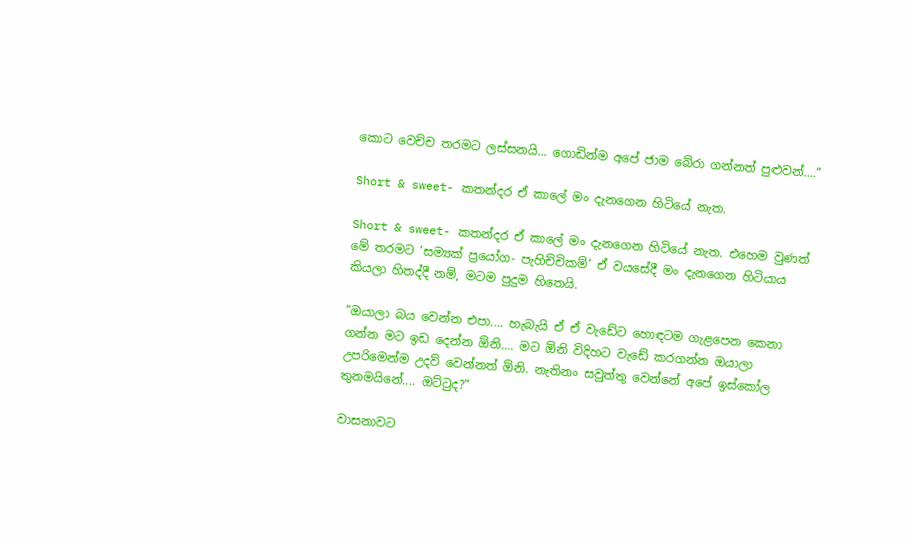කොට වෙච්ච තරමට ලස්සනයි... ගොඩින්ම අපේ ජාම බේරා ගන්නත් පුළුවන්....”

Short & sweet- කතන්දර ඒ කාලේ මං දැනගෙන හිටියේ නැත.

Short & sweet- කතන්දර ඒ කාලේ මං දැනගෙන හිටියේ නැත. එහෙම වුණත් මේ තරමට ‘සම්‍යක් ප්‍රයෝග- පැහිච්චිකම්’ ඒ වයසේදී මං දැනගෙන හිටියාය කියලා හිතද්දී නම්, මටම පුදුම හිතෙයි.

“ඔයාලා බය වෙන්න එපා.... හැබැයි ඒ ඒ වැඩේට හොඳටම ගැළපෙන කෙනා ගන්න මට ඉඩ දෙන්න ඕනි.... මට ඕනි විදිහට වැඩේ කරගන්න ඔයාලා උපරිමෙන්ම උදව් වෙන්නත් ඕනි. නැතිනං සවුත්තු වෙන්නේ අපේ ඉස්කෝල තුනමයිනේ.... ඔට්ටුද?”

වාසනාවට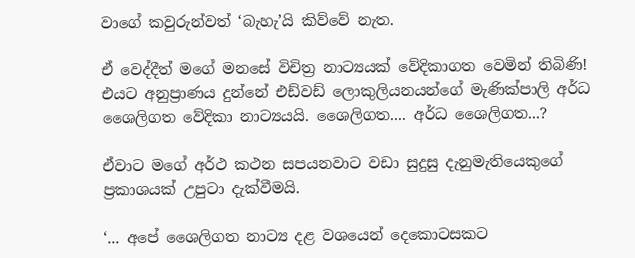වාගේ කවුරුන්වත් ‘බැහැ’යි කිව්වේ නැත.

ඒ වෙද්දීත් මගේ මනසේ විචිත්‍ර නාට්‍යයක් වේදිකාගත වෙමින් තිබිණි! එයට අනුප්‍රාණය දුන්නේ එඩ්වඩ් ලොකුලියනයන්ගේ මැණික්පාලි අර්ධ ශෛලිගත වේදිකා නාට්‍යයයි. ශෛලිගත.... අර්ධ ශෛලිගත...?

ඒවාට මගේ අර්ථ කථන සපයනවාට වඩා සුදුසු දැනුමැතියෙකුගේ ප්‍රකාශයක් උපුටා දැක්වීමයි.

‘... අපේ ශෛලිගත නාට්‍ය දළ වශයෙන් දෙකොටසකට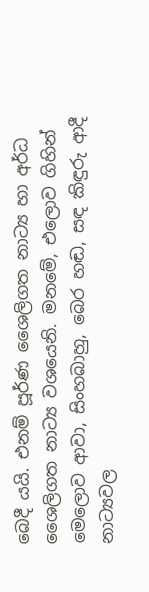බෙදී යයි. එනම් පූර්ණ ශෛලිගත නාට්‍ය හා අර්ධ ශෛලිගත නාට්‍ය වශයෙනි. මනමේ, එලොව ගිහින් මෙලොව ආවා, සිංහබාහු, බෙර හඬ, සඳ කිඳුරු ආදී නාට්‍යවල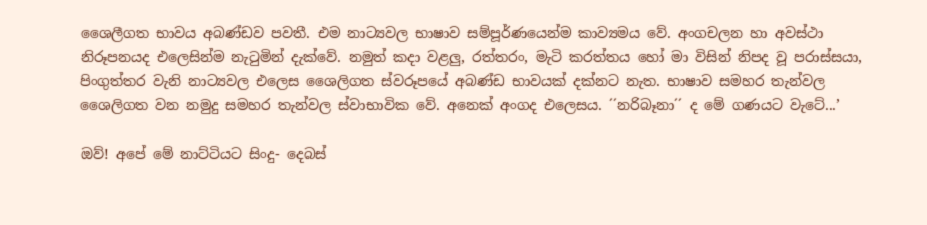ශෛලීගත භාවය අබණ්ඩව පවතී. එම නාට්‍යවල භාෂාව සම්පූර්ණයෙන්ම කාව්‍යමය වේ. අංගචලන හා අවස්ථා නිරූපනයද එලෙසින්ම නැටුමින් දැක්වේ. නමුත් කදා වළලු, රත්තරං, මැටි කරත්තය හෝ මා විසින් නිපද වූ පරාස්සයා, පිංගුත්තර වැනි නාට්‍යවල එලෙස ශෛලිගත ස්වරූපයේ අබණ්ඩ භාවයක් දක්නට නැත. භාෂාව සමහර තැන්වල ශෛලිගත වන නමුදු සමහර තැන්වල ස්වාභාවික වේ. අනෙක් අංගද එලෙසය. ´´නරිබෑනා´´ ද මේ ගණයට වැටේ...’

ඔව්! අපේ මේ නාට්ටියට සිංදු- දෙබස්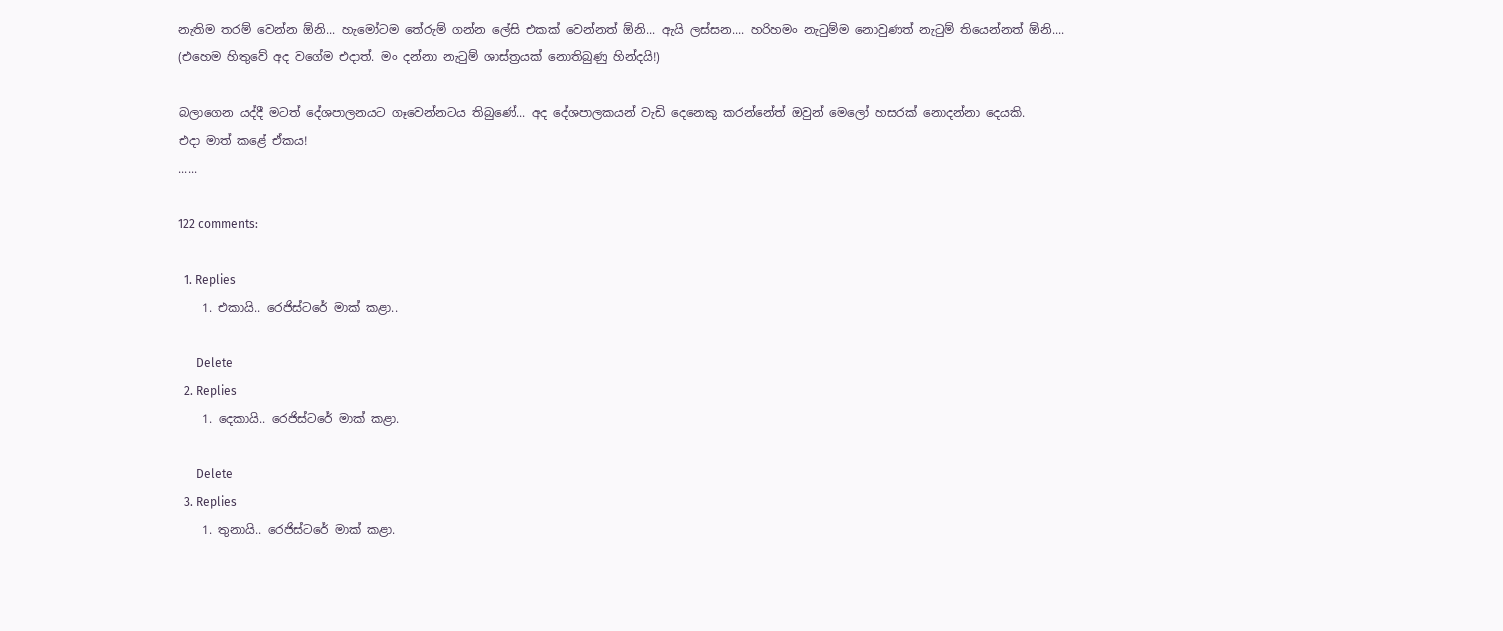නැතිම තරම් වෙන්න ඕනි... හැමෝටම තේරුම් ගන්න ලේසි එකක් වෙන්නත් ඕනි... ඇයි ලස්සන.... හරිහමං නැටුම්ම නොවුණත් නැටුම් තියෙන්නත් ඕනි.... (එහෙම හිතුවේ අද වගේම එදාත්. මං දන්නා නැටුම් ශාස්ත්‍රයක් නොතිබුණු හින්දයි!)

බලාගෙන යද්දී මටත් දේශපාලනයට ගෑවෙන්නටය තිබුණේ... අද දේශපාලකයන් වැඩි දෙනෙකු කරන්නේත් ඔවුන් මෙලෝ හසරක් නොදන්නා දෙයකි.
එදා මාත් කළේ ඒකය!
......

122 comments:

  1. Replies
    1. එකායි.. රෙජිස්ටරේ මාක් කළා..

      Delete
  2. Replies
    1. දෙකායි.. රෙජිස්ටරේ මාක් කළා.

      Delete
  3. Replies
    1. තුනායි.. රෙජිස්ටරේ මාක් කළා.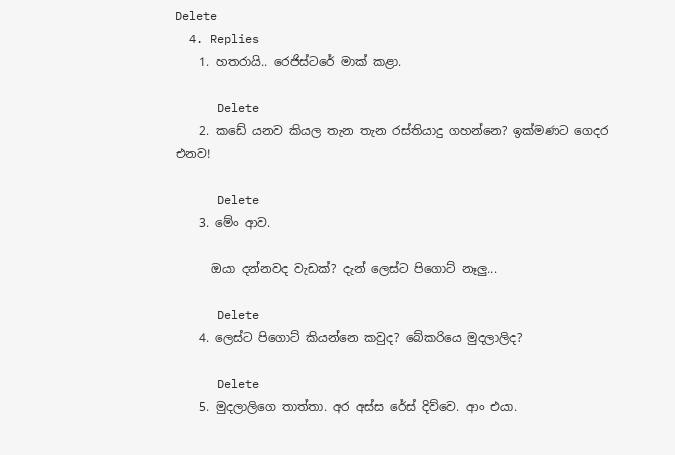Delete
  4. Replies
    1. හතරායි.. රෙජිස්ටරේ මාක් කළා.

      Delete
    2. කඩේ යනව කියල තැන තැන රස්තියාදු ගහන්නෙ? ඉක්මණට ගෙදර එනව!

      Delete
    3. මේං ආව.

      ඔයා දන්නවද වැඩක්? දැන් ලෙස්ට පිගොට් නෑලු...

      Delete
    4. ලෙස්ට පිගොට් කියන්නෙ කවුද? බේකරියෙ මුදලාලිද?

      Delete
    5. මුදලාලිගෙ තාත්තා. අර අස්ස රේස් දිව්වෙ. ආං එයා.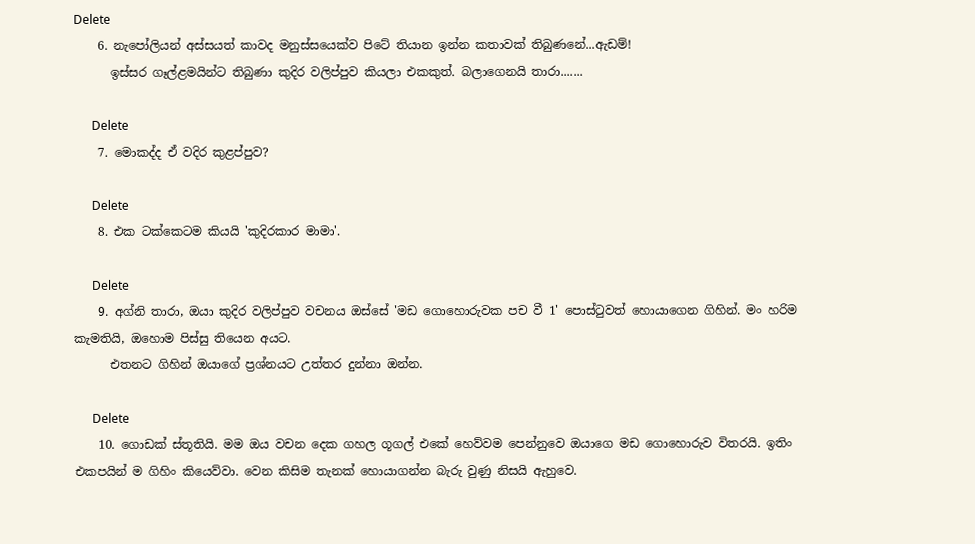Delete
    6. නැපෝලියන් අස්සයත් කාවද මනුස්සයෙක්ව පිටේ තියාන ඉන්න කතාවක් තිබුණනේ...ඇඩම්!
      ඉස්සර ගෑල්ළමයින්ට තිබුණා කුදිර වලිප්පුව කියලා එකකුත්. බලාගෙනයි තාරා.......

      Delete
    7. මොකද්ද ඒ වදිර කුළප්පුව?

      Delete
    8. එක ටක්කෙටම කියයි 'කුදිරකාර මාමා'.

      Delete
    9. අග්නි තාරා, ඔයා කුදිර වලිප්පුව වචනය ඔස්සේ 'මඩ ගොහොරුවක පච වී 1' පොස්ටුවත් හොයාගෙන ගිහින්. මං හරිම කැමතියි, ඔහොම පිස්සු තියෙන අයට.
      එතනට ගිහින් ඔයාගේ ප්‍රශ්නයට උත්තර දුන්නා ඔන්න.

      Delete
    10. ගොඩක් ස්තූතියි. මම ඔය වචන දෙක ගහල ගූගල් එකේ හෙව්වම පෙන්නුවෙ ඔයාගෙ මඩ ගොහොරුව විතරයි. ඉතිං එකපයින් ම ගිහිං කියෙව්වා. වෙන කිසිම තැනක් හොයාගන්න බැරු වුණු නිසයි ඇහුවෙ.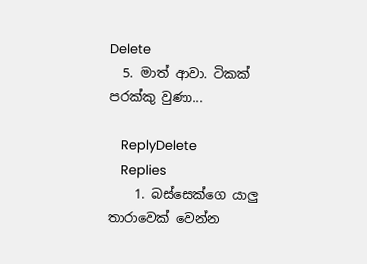Delete
  5. මාත් ආවා. ටිකක් පරක්කු වුණා...

    ReplyDelete
    Replies
    1. බස්සෙක්ගෙ යාලු තාරාවෙක් වෙන්න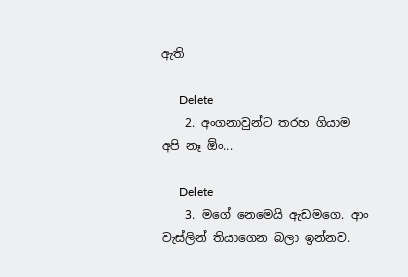ඇති

      Delete
    2. අංගනාවුන්ට තරහ ගියාම අපි නෑ ඕං...

      Delete
    3. මගේ නෙමෙයි ඇඩමගෙ. ආං වැස්ලින් තියාගෙන බලා ඉන්නව.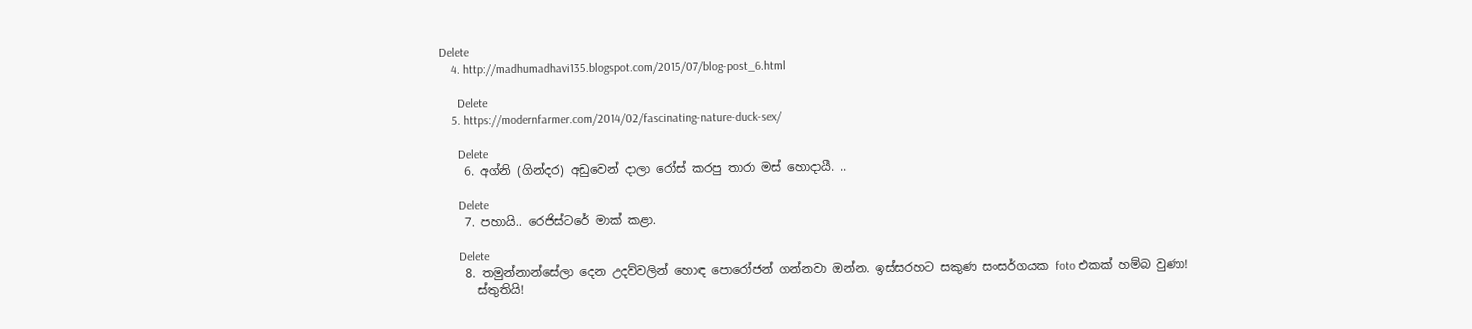Delete
    4. http://madhumadhavi135.blogspot.com/2015/07/blog-post_6.html

      Delete
    5. https://modernfarmer.com/2014/02/fascinating-nature-duck-sex/

      Delete
    6. අග්නි (ගින්දර) අඩුවෙන් දාලා රෝස් කරපු තාරා මස් හොදායී. ..

      Delete
    7. පහායි.. රෙජිස්ටරේ මාක් කළා.

      Delete
    8. තමුන්නාන්සේලා දෙන උදව්වලින් හොඳ පොරෝජන් ගන්නවා ඔන්න. ඉස්සරහට සකුණ සංසර්ගයක foto එකක් හම්බ වුණා!
      ස්තුතියි!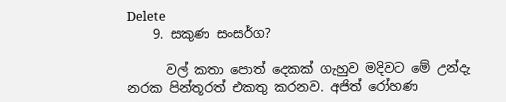Delete
    9. සකුණ සංසර්ග?

      වල් කතා පොත් දෙකක් ගැහුව මදිවට මේ උන්දැ නරක පින්තූරත් එකතු කරනව. අජිත් රෝහණ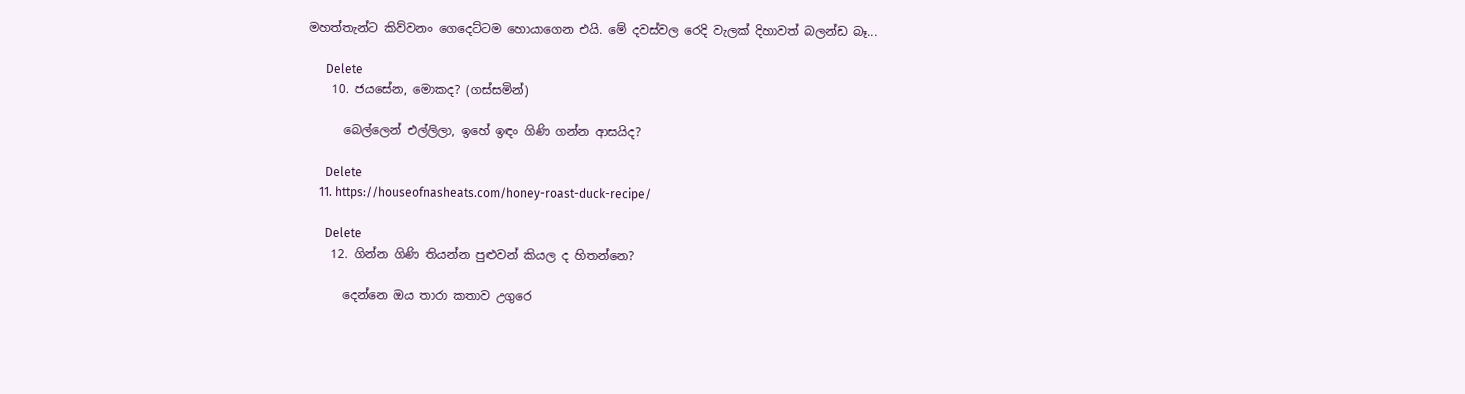මහත්තැන්ට කිව්වනං ගෙදෙට්ටම හොයාගෙන එයි. මේ දවස්වල රෙදි වැලක් දිහාවත් බලන්ඩ බෑ...

      Delete
    10. ජයසේන, මොකද? (ගස්සමින්)

      බෙල්ලෙන් එල්ලිලා, ඉහේ ඉඳං ගිණි ගන්න ආසයිද?

      Delete
    11. https://houseofnasheats.com/honey-roast-duck-recipe/

      Delete
    12. ගින්න ගිණි තියන්න පුළුවන් කියල ද හිතන්නෙ?

      දෙන්නෙ ඔය තාරා කතාව උගුරෙ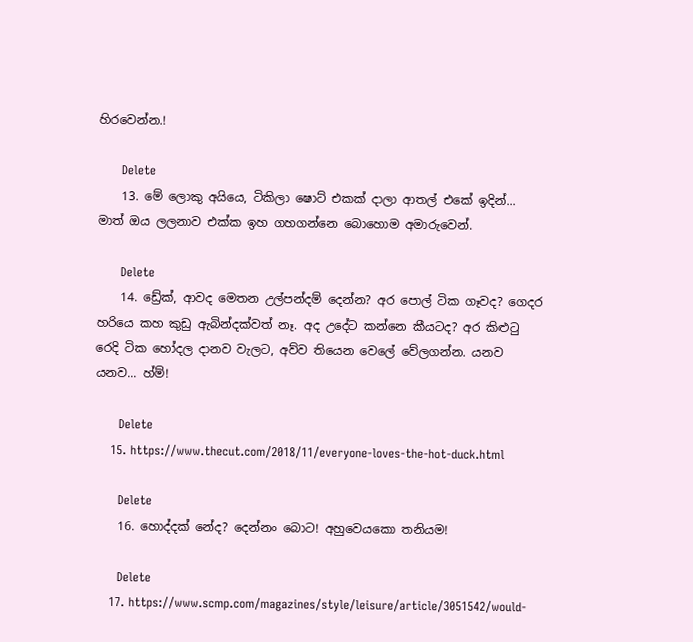හිරවෙන්න.!

      Delete
    13. මේ ලොකු අයියෙ, ටිකිලා ෂොට් එකක් දාලා ආතල් එකේ ඉදින්... මාත් ඔය ලලනාව එක්ක ඉහ ගහගන්නෙ බොහොම අමාරුවෙන්.

      Delete
    14. ඩ්‍රේක්, ආවද මෙතන උල්පන්දම් දෙන්න? අර පොල් ටික ගෑවද? ගෙදර හරියෙ කහ කුඩු ඇබින්දක්වත් නෑ. අද උදේට කන්නෙ කීයටද? අර කිළුටු රෙදි ටික හෝදල දානව වැලට, අව්ව තියෙන වෙලේ වේලගන්න. යනව යනව... හ්ම්!

      Delete
    15. https://www.thecut.com/2018/11/everyone-loves-the-hot-duck.html

      Delete
    16. හොද්දක් නේද? දෙන්නං බොට! අහුවෙයකො තනියම!

      Delete
    17. https://www.scmp.com/magazines/style/leisure/article/3051542/would-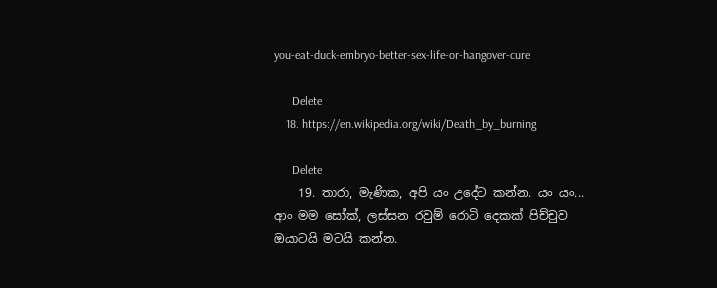you-eat-duck-embryo-better-sex-life-or-hangover-cure

      Delete
    18. https://en.wikipedia.org/wiki/Death_by_burning

      Delete
    19. තාරා, මැණික, අපි යං උදේට කන්න. යං යං... ආං මම සෝක්, ලස්සන රවුම් රොටි දෙකක් පිච්චුව ඔයාටයි මටයි කන්න.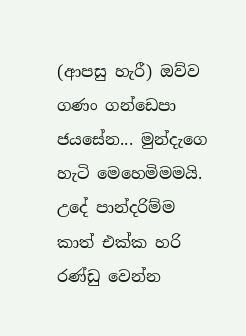(ආපසු හැරී) ඔව්ව ගණං ගන්ඩෙපා ජයසේන... මුන්දැගෙ හැටි මෙහෙමිමමයි. උදේ පාන්දරිම්ම කාත් එක්ක හරි රණ්ඩු වෙන්න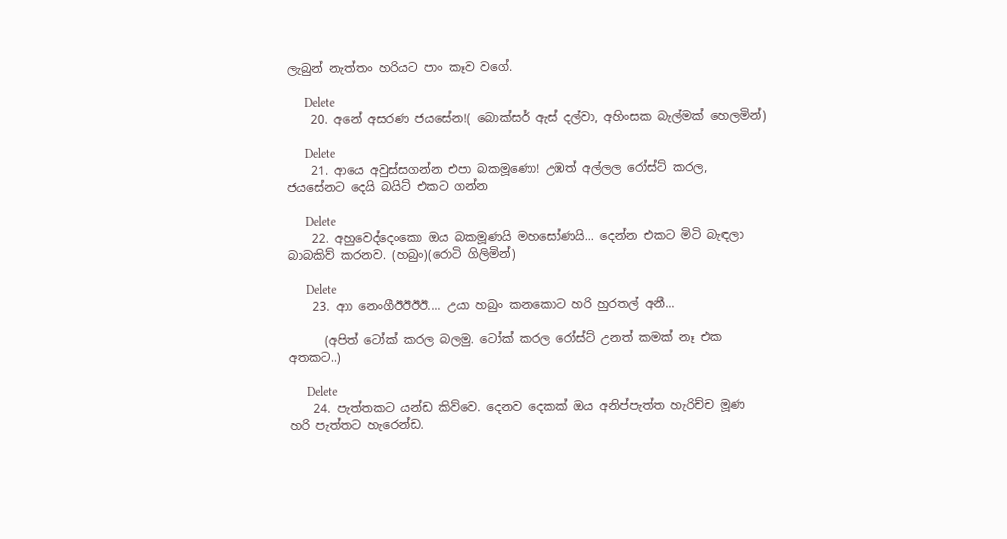ලැබුන් නැත්තං හරියට පාං කෑව වගේ.

      Delete
    20. අනේ අසරණ ජයසේන!( බොක්සර් ඇස් දල්වා, අහිංසක බැල්මක් හෙලමින්)

      Delete
    21. ආයෙ අවුස්සගන්න එපා බකමූණො! උඹත් අල්ලල රෝස්ට් කරල, ජයසේනට දෙයි බයිට් එකට ගන්න

      Delete
    22. අහුවෙද්දෙංකො ඔය බකමූණයි මහසෝණයි... දෙන්න එකට මිටි බැඳලා බාබකිව් කරනව. (හබුං)(රොටි ගිලිමින්)

      Delete
    23. ආා නෙංගීඊඊඊඊ.... උයා හබුං කනකොට හරි හුරතල් අනී...

      (අපිත් ටෝක් කරල බලමු. ටෝක් කරල රෝස්ට් උනත් කමක් නෑ එක අතකට..)

      Delete
    24. පැත්තකට යන්ඩ කිව්වෙ. දෙනව දෙකක් ඔය අනිප්පැත්ත හැරිච්ච මූණ හරි පැත්තට හැරෙන්ඩ.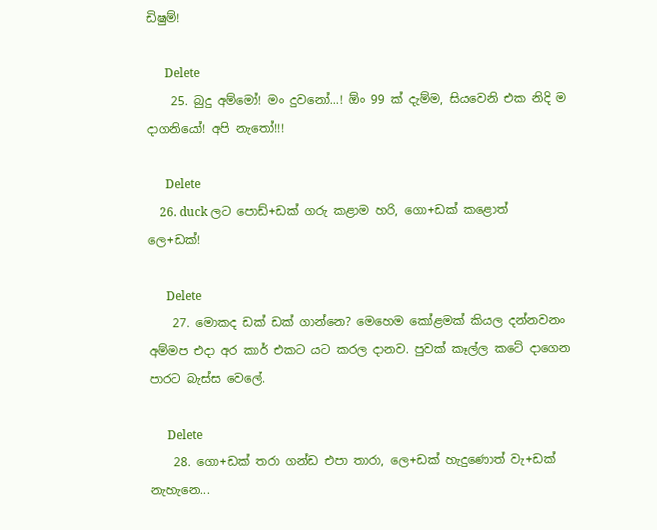ඩිෂුම්!

      Delete
    25. බුදු අම්මෝ! මං දුවනෝ...! ඕං 99 ක් දැම්ම, සියවෙනි එක නිදි ම දාගනියෝ! අපි නැතෝ!!!

      Delete
    26. duck ලට පොඩ්+ඩක් ගරු කළාම හරි, ගො+ඩක් කළොත් ලෙ+ඩක්!

      Delete
    27. මොකද ඩක් ඩක් ගාන්නෙ? මෙහෙම කෝළමක් කියල දන්නවනං අම්මප එදා අර කාර් එකට යට කරල දානව. පුවක් කෑල්ල කටේ දාගෙන පාරට බැස්ස වෙලේ.

      Delete
    28. ගො+ඩක් තරා ගන්ඩ එපා තාරා, ලෙ+ඩක් හැදුණොත් වැ+ඩක් නැහැනෙ...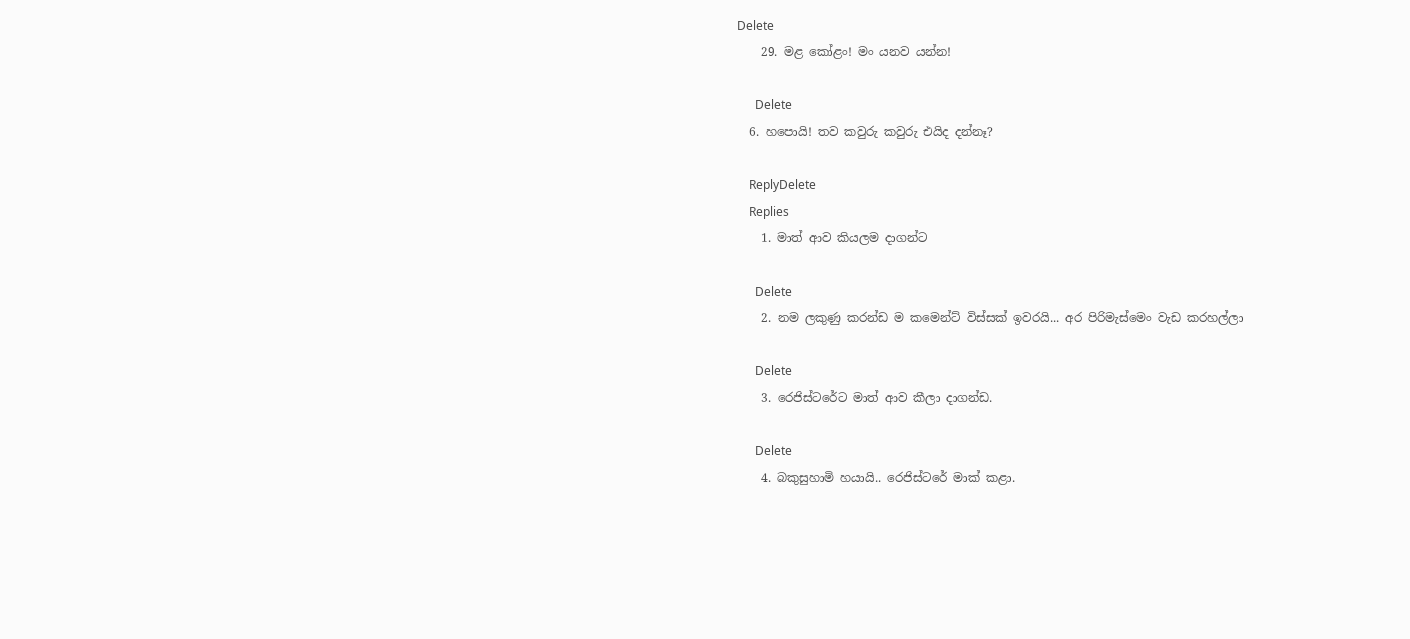Delete
    29. මළ කෝළං! මං යනව යන්න!

      Delete
  6. හපොයි! තව කවුරු කවුරු එයිද දන්නෑ?

    ReplyDelete
    Replies
    1. මාත් ආව කියලම දාගන්ට

      Delete
    2. නම ලකුණු කරන්ඩ ම කමෙන්ට් විස්සක් ඉවරයි... අර පිරිමැස්මෙං වැඩ කරහල්ලා

      Delete
    3. රෙජිස්ටරේට මාත් ආව කීලා දාගන්ඩ.

      Delete
    4. බකුසුහාමි හයායි.. රෙජිස්ටරේ මාක් කළා.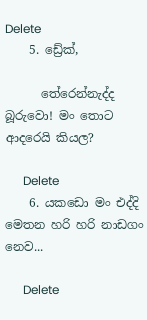Delete
    5. ඩ්‍රේක්,

      තේරෙන්නැද්ද බූරුවො! මං තොට ආදරෙයි කියල?

      Delete
    6. යකඩො මං එද්දි මෙතන හරි හරි නාඩගං නෙව...

      Delete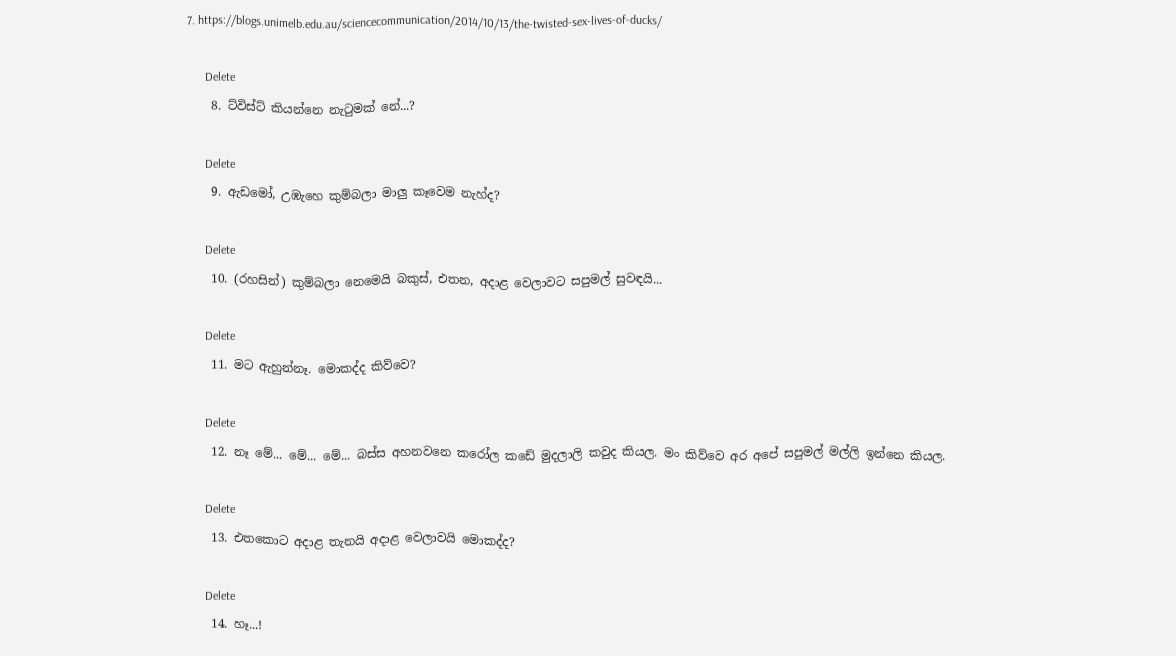7. https://blogs.unimelb.edu.au/sciencecommunication/2014/10/13/the-twisted-sex-lives-of-ducks/

      Delete
    8. ට්විස්ට් කියන්නෙ නැටුමක් නේ...?

      Delete
    9. ඇඩමෝ, උඹැහෙ කුම්බලා මාලු කෑවෙම නැහ්ද?

      Delete
    10. (රහසින්) කුම්බලා නෙමෙයි බකුස්, එතන, අදාළ වෙලාවට සපුමල් සුවඳයි...

      Delete
    11. මට ඇහුන්නෑ. මොකද්ද කිව්වෙ?

      Delete
    12. නෑ මේ... මේ... මේ... බස්ස අහනවනෙ කරෝල කඩේ මුදලාලි කවුද කියල. මං කිව්වෙ අර අපේ සපුමල් මල්ලි ඉන්නෙ කියල.

      Delete
    13. එතකොට අදාළ තැනයි අදාළ වෙලාවයි මොකද්ද?

      Delete
    14. හෑ...!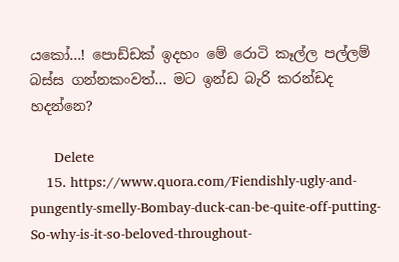යකෝ...! පොඩ්ඩක් ඉදහං මේ රොටි කෑල්ල පල්ලම් බස්ස ගන්නකංවත්... මට ඉන්ඩ බැරි කරන්ඩද හදන්නෙ?

      Delete
    15. https://www.quora.com/Fiendishly-ugly-and-pungently-smelly-Bombay-duck-can-be-quite-off-putting-So-why-is-it-so-beloved-throughout-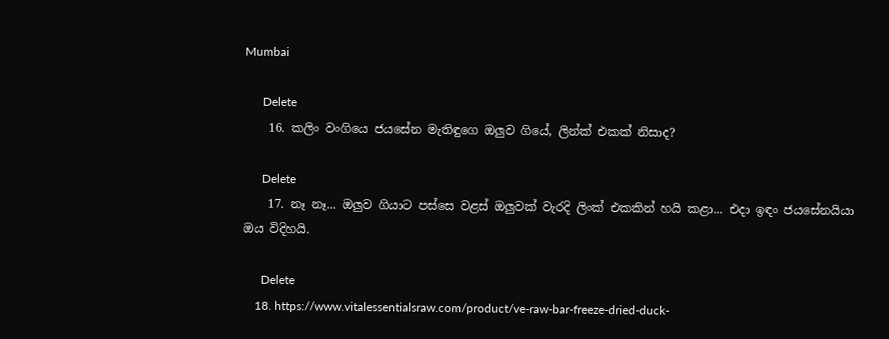Mumbai

      Delete
    16. කලිං වංගියෙ ජයසේන මැතිඳුගෙ ඔලුව ගියේ, ලින්ක් එකක් නිසාද?

      Delete
    17. නෑ නෑ... ඔලුව ගියාට පස්සෙ වළස් ඔලුවක් වැරදි ලිංක් එකකින් හයි කළා... එදා ඉඳං ජයසේනයියා ඔය විදිහයි.

      Delete
    18. https://www.vitalessentialsraw.com/product/ve-raw-bar-freeze-dried-duck-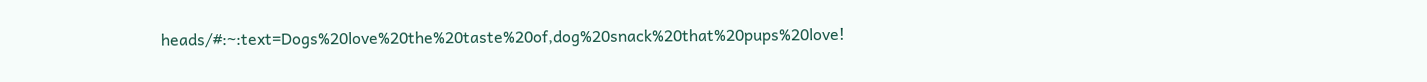heads/#:~:text=Dogs%20love%20the%20taste%20of,dog%20snack%20that%20pups%20love!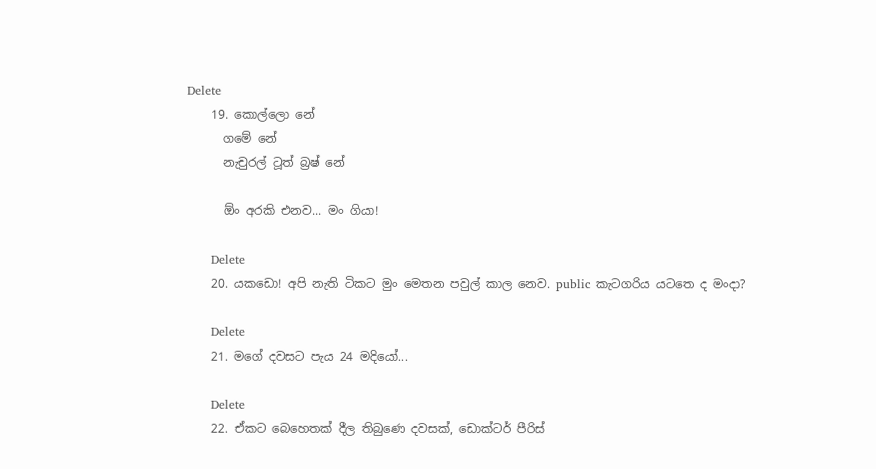Delete
    19. කොල්ලො නේ
      ගමේ නේ
      නැචුරල් ටූත් බ්‍රෂ් නේ

      ඕං අරකි එනව... මං ගියා!

      Delete
    20. යකඩො! අපි නැති ටිකට මුං මෙතන පවුල් කාල නෙව. public කැටගරිය යටතෙ ද මංදා?

      Delete
    21. මගේ දවසට පැය 24 මදියෝ...

      Delete
    22. ඒකට බෙහෙතක් දීල තිබුණෙ දවසක්, ඩොක්ටර් පීරිස්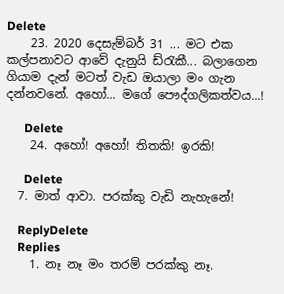Delete
    23. 2020 දෙසැම්බර් 31 ... මට එක කල්පනාවට ආවේ දැනුයි ඩ්රැකී... බලාගෙන ගියාම දැන් මටත් වැඩ ඔයාලා මං ගැන දන්නවනේ. අහෝ... මගේ පෞද්ගලිකත්වය...!

      Delete
    24. අහෝ! අහෝ! තිතකි! ඉරකි!

      Delete
  7. මාත් ආවා. පරක්කු වැඩි නැහැනේ!

    ReplyDelete
    Replies
    1. නෑ නෑ මං තරම් පරක්කු නෑ.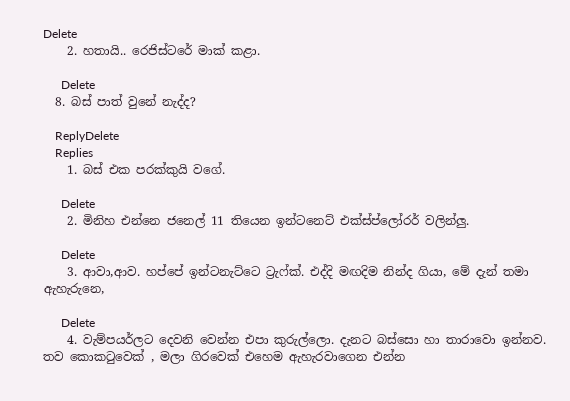Delete
    2. හතායි.. රෙජිස්ටරේ මාක් කළා.

      Delete
  8. බස් පාත් වුනේ නැද්ද?

    ReplyDelete
    Replies
    1. බස් එක පරක්කුයි වගේ.

      Delete
    2. මිනිහ එන්නෙ ජනෙල් 11 තියෙන ඉන්ටනෙට් එක්ස්ප්ලෝරර් වලින්ලු.

      Delete
    3. ආවා,ආව. හප්පේ ඉන්ටනැට්ටෙ ට්‍රැෆ්ක්. එද්දි මඟදිම නින්ද ගියා, මේ දැන් තමා ඇහැරුනෙ,

      Delete
    4. වැම්පයර්ලට දෙවනි වෙන්න එපා කුරුල්ලො. දැනට බස්සො හා තාරාවො ඉන්නව. තව කොකටුවෙක් , මලා ගිරවෙක් එහෙම ඇහැරවාගෙන එන්න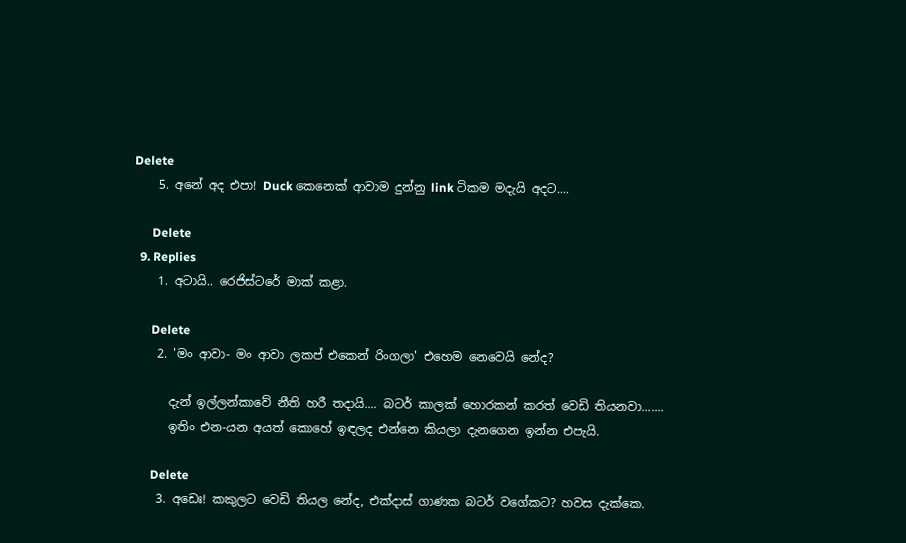Delete
    5. අනේ අද එපා! Duck කෙනෙක් ආවාම දුන්නු link ටිකම මදැයි අදට....

      Delete
  9. Replies
    1. අටායි.. රෙජිස්ටරේ මාක් කළා.

      Delete
    2. 'මං ආවා- මං ආවා ලකප් එකෙන් රිංගලා' එහෙම නෙවෙයි නේද?

      දැන් ඉල්ලන්කාවේ නීති හරී තදායි.... බටර් කාලක් හොරකන් කරත් වෙඩි තියනවා.......
      ඉතිං එන-යන අයත් කොහේ ඉඳලද එන්නෙ කියලා දැනගෙන ඉන්න එපැයි.

      Delete
    3. අඩෙඃ! කකුලට වෙඩි තියල නේද, එක්දාස් ගාණක බටර් වගේකට? හවස දැක්කෙ.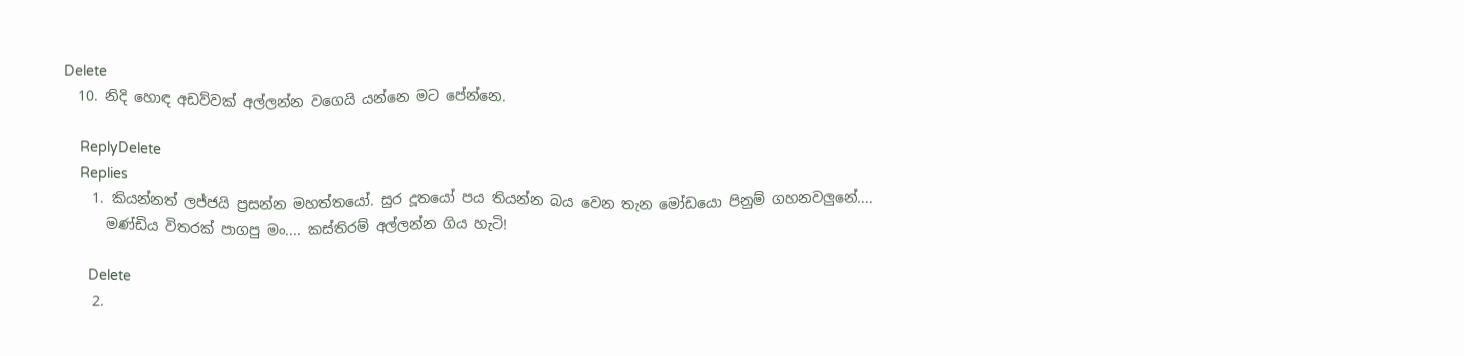Delete
  10. නිදි හොඳ අඩව්වක් අල්ලන්න වගෙයි යන්නෙ මට පේන්නෙ.

    ReplyDelete
    Replies
    1. කියන්නත් ලජ්ජයි ප්‍රසන්න මහත්තයෝ. සුර දූතයෝ පය තියන්න බය වෙන තැන මෝඩයො පිනුම් ගහනවලුනේ....
      මණ්ඩිය විතරක් පාගපු මං.... කස්තිරම් අල්ලන්න ගිය හැටි!

      Delete
    2.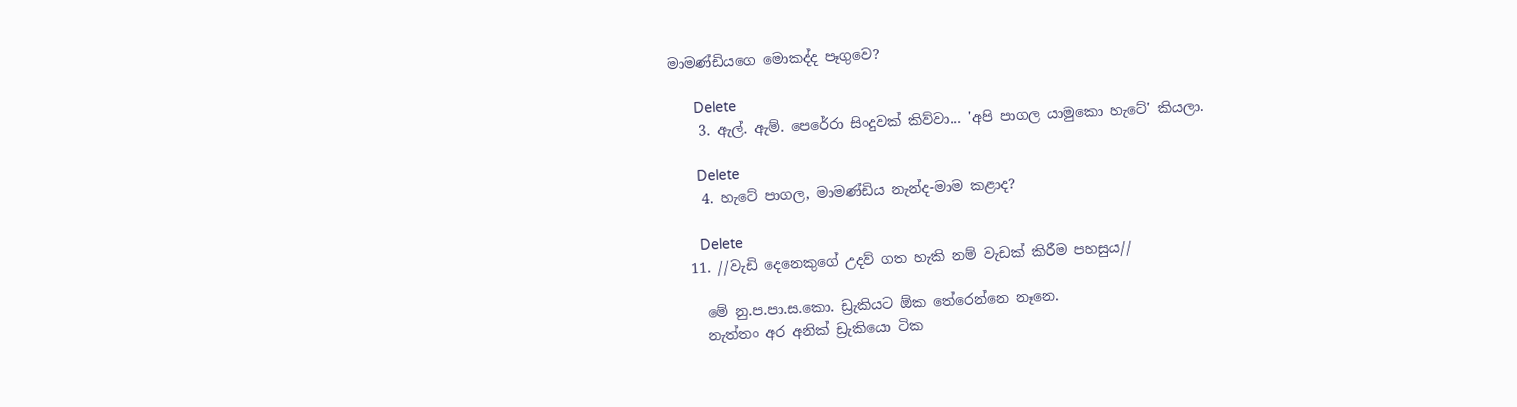මාමණ්ඩියගෙ මොකද්ද පෑගුවෙ?

      Delete
    3. ඇල්. ඇම්. පෙරේරා සිංදුවක් කිව්වා... 'අපි පාගල යාමුකො හැටේ' කියලා.

      Delete
    4. හැටේ පාගල, මාමණ්ඩිය නැන්ද-මාම කළාද?

      Delete
  11. //වැඩි දෙනෙකුගේ උදව් ගත හැකි නම් වැඩක් කිරීම පහසුය//

    මේ නු.ප.පා.ස.කො. ඩ්‍රැකියට ඕක තේරෙන්නෙ නෑනෙ.
    නැත්තං අර අනික් ඩ්‍රැකියො ටික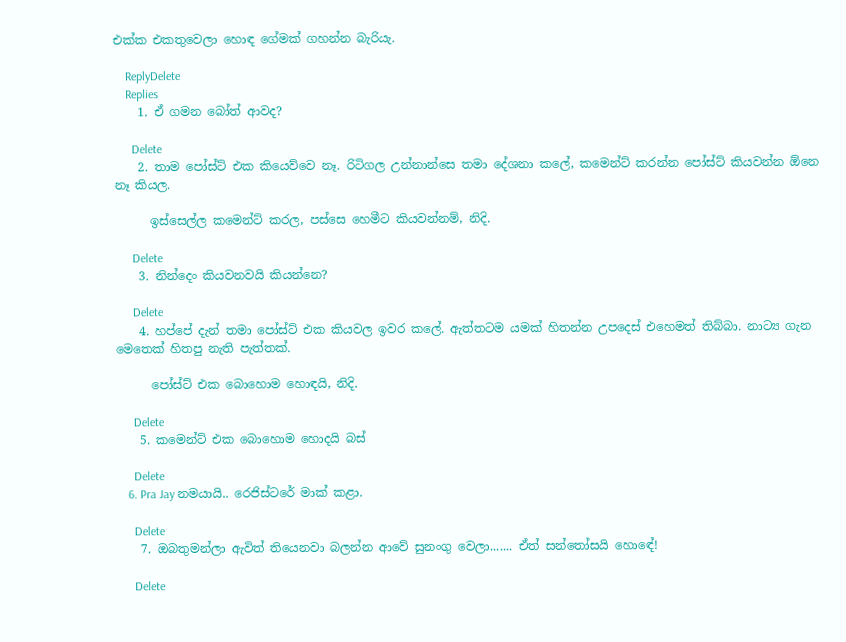එක්ක එකතුවෙලා හොඳ ගේමක් ගහන්න බැරියැ.

    ReplyDelete
    Replies
    1. ඒ ගමන බෝත් ආවද?

      Delete
    2. තාම පෝස්ට් එක කියෙව්වෙ නෑ. රිටිගල උන්නාන්සෙ තමා දේශනා කලේ, කමෙන්ට් කරන්න පෝස්ට් කියවන්න ඕනෙ නෑ කියල.

      ඉස්සෙල්ල කමෙන්ට් කරල, පස්සෙ හෙමීට කියවන්නම්, නිදි.

      Delete
    3. නින්දෙං කියවනවයි කියන්නෙ?

      Delete
    4. හප්පේ දැන් තමා පෝස්ට් එක කියවල ඉවර කලේ. ඇත්තටම යමක් හිතන්න උපදෙස් එහෙමත් තිබ්බා. නාට්‍ය ගැන මෙතෙක් හිතපු නැති පැත්තක්.

      පෝස්ට් එක බොහොම හොඳයි, නිදි.

      Delete
    5. කමෙන්ට් එක බොහොම හොදයි බස්

      Delete
    6. Pra Jay නමයායි.. රෙජිස්ටරේ මාක් කළා.

      Delete
    7. ඔබතුමන්ලා ඇවිත් තියෙනවා බලන්න ආවේ සුනංගු වෙලා....... ඒත් සන්තෝසයි හොඳේ!

      Delete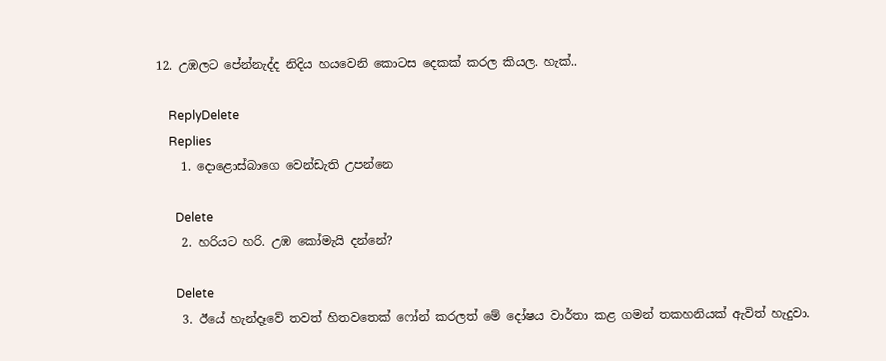12. උඹලට පේන්නැද්ද නිදිය හයවෙනි කොටස දෙකක් කරල කියල. හැක්..

    ReplyDelete
    Replies
    1. දොළොස්බාගෙ වෙන්ඩැති උපන්නෙ

      Delete
    2. හරියට හරි. උඹ කෝමැයි දන්නේ?

      Delete
    3. ඊයේ හැන්දෑවේ තවත් හිතවතෙක් ෆෝන් කරලත් මේ දෝෂය වාර්තා කළ ගමන් තකහනියක් ඇවිත් හැදුවා.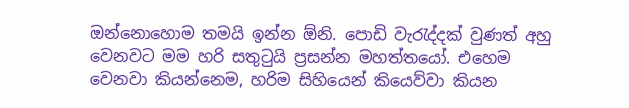ඔන්නොහොම තමයි ඉන්න ඕනි. පොඩි වැරැද්දක් වුණත් අහු වෙනවට මම හරි සතුටුයි ප්‍රසන්න මහත්තයෝ. එහෙම වෙනවා කියන්නෙම, හරිම සිහියෙන් කියෙව්වා කියන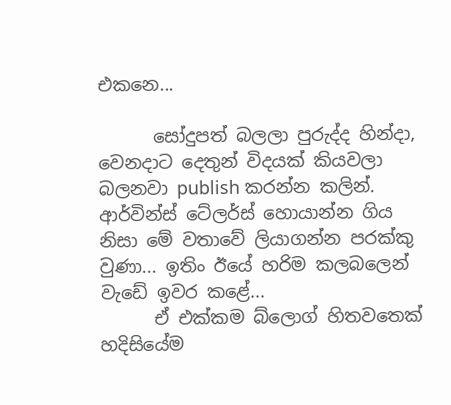එකනෙ...

      සෝදුපත් බලලා පුරුද්ද හින්දා, වෙනදාට දෙතුන් විදයක් කියවලා බලනවා publish කරන්න කලින්. ආර්වින්ස් ටේලර්ස් හොයාන්න ගිය නිසා මේ වතාවේ ලියාගන්න පරක්කු වුණා... ඉතිං ඊයේ හරිම කලබලෙන් වැඩේ ඉවර කළේ...
      ඒ එක්කම බ්ලොග් හිතවතෙක් හදිසියේම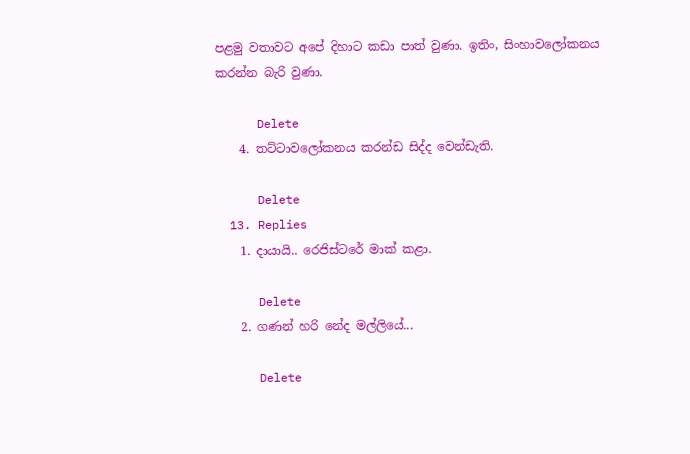පළමු වතාවට අපේ දිහාට කඩා පාත් වුණා. ඉතිං, සිංහාවලෝකනය කරන්න බැරි වුණා.

      Delete
    4. තට්ටාවලෝකනය කරන්ඩ සිද්ද වෙන්ඩැති.

      Delete
  13. Replies
    1. දායායි.. රෙජිස්ටරේ මාක් කළා.

      Delete
    2. ගණන් හරි නේද මල්ලියේ...

      Delete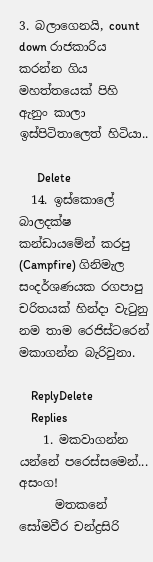3. බලාගෙනයි, count down රාජකාරිය කරන්න ගිය මහත්තයෙක් පිහි ඇනුං කාලා ඉස්පිටිතාලෙත් හිටියා..

      Delete
  14. ඉස්කොලේ බාලදක්ෂ කන්ඩායමේන් කරපු (Campfire) ගිනිමැල සංදර්ශණයක රගපාපු චරිතයක් හින්දා වැටුනු නම තාම රෙජිස්ටරෙන් මකාගන්න බැරිවුනා.

    ReplyDelete
    Replies
    1. මකවාගන්න යන්නේ පරෙස්සමෙන්... අසංග!
      මතකනේ සෝමවීර චන්ද්‍රසිරි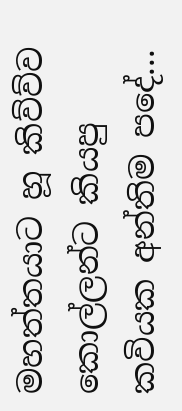මහත්තයාට හූ කිව්ව්ව කොල්ලන්ට කියපු කවියක අන්තිම පදේ...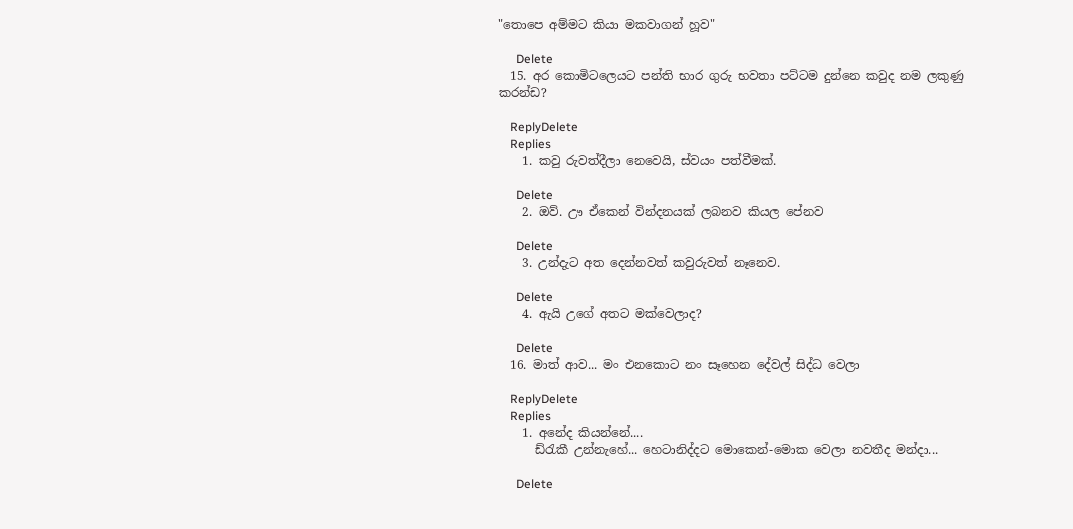"තොපෙ අම්මට කියා මකවාගන් හූව"

      Delete
  15. අර කොමිටලෙයට පන්ති භාර ගුරු භවතා පට්ටම දුන්නෙ කවුද නම ලකුණු කරන්ඩ?

    ReplyDelete
    Replies
    1. කවු රුවත්දීලා නෙවෙයි, ස්වයං පත්වීමක්.

      Delete
    2. ඔව්. ඌ ඒකෙන් වින්දනයක් ලබනව කියල පේනව

      Delete
    3. උන්දැට අත දෙන්නවත් කවුරුවත් නෑනෙව.

      Delete
    4. ඇයි උගේ අතට මක්වෙලාද?

      Delete
  16. මාත් ආව... මං එනකොට නං සෑහෙන දේවල් සිද්ධ වෙලා

    ReplyDelete
    Replies
    1. අනේද කියන්නේ....
      ඩ්රැකී උන්නැහේ... හෙටානිද්දට මොකෙන්-මොක වෙලා නවතීද මන්දා...

      Delete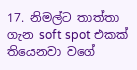17. නිමල්ට තාත්තා ගැන soft spot එකක් තියෙනවා වගේ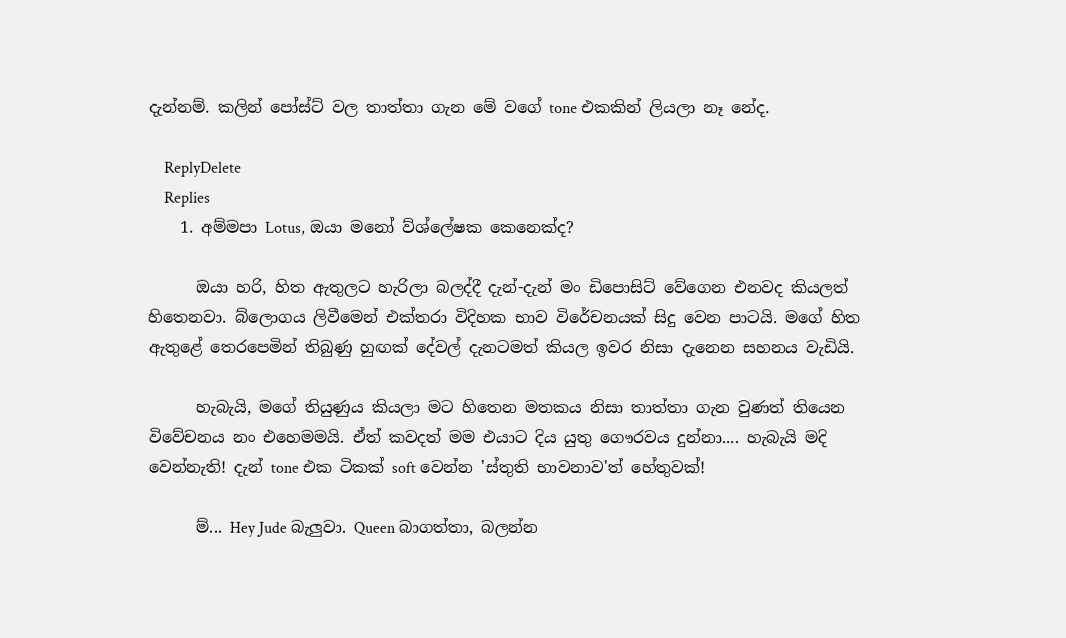දැන්නම්. කලින් පෝස්ට් වල තාත්තා ගැන මේ වගේ tone එකකින් ලියලා නෑ නේද.

    ReplyDelete
    Replies
    1. අම්මපා Lotus, ඔයා මනෝ ව්ශ්ලේෂක කෙනෙක්ද?

      ඔයා හරි, හිත ඇතුලට හැරිලා බලද්දී දැන්-දැන් මං ඩිපොසිට් වේගෙන එනවද කියලත් හිතෙනවා. බ්ලොගය ලිවීමෙන් එක්තරා විදිහක භාව විරේචනයක් සිදු වෙන පාටයි. මගේ හිත ඇතුළේ තෙරපෙමින් තිබුණු හුඟක් දේවල් දැනටමත් කියල ඉවර නිසා දැනෙන සහනය වැඩියි.

      හැබැයි, මගේ තියුණුය කියලා මට හිතෙන මතකය නිසා තාත්තා ගැන වුණත් තියෙන විවේචනය නං එහෙමමයි. ඒත් කවදත් මම එයාට දිය යුතු ගෞරවය දුන්නා.... හැබැයි මදි වෙන්නැති! දැන් tone එක ටිකක් soft වෙන්න 'ස්තුති භාවනාව'ත් හේතුවක්!

      ම්... Hey Jude බැලුවා. Queen බාගත්තා, බලන්න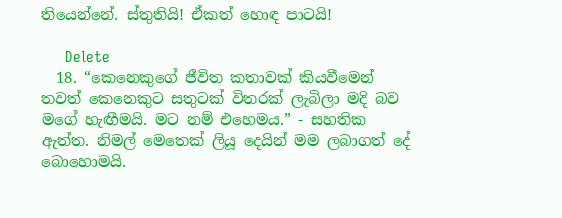තියෙන්නේ. ස්තුතියි! ඒකත් හොඳ පාටයි!

      Delete
  18. “කෙනෙකුගේ ජීවිත කතාවක් කියවීමෙන් තවත් කෙනෙකුට සතුටක් විතරක් ලැබිලා මදි බව මගේ හැඟීමයි. මට නම් එහෙමය.” - සහතික ඇත්ත. නිමල් මෙතෙක් ලියූ දෙයින් මම ලබාගත් දේ බොහොමයි.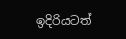ඉදිරියටත්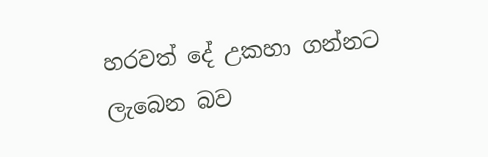හරවත් දේ උකහා ගන්නට ලැබෙන බව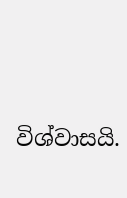විශ්වාසයි.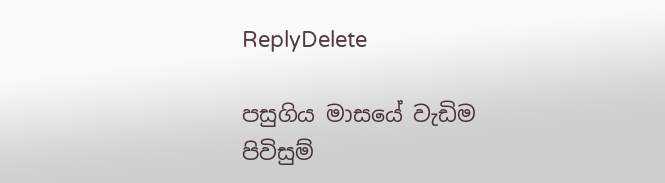ReplyDelete

පසුගිය මාසයේ වැඩිම පිවිසුම්